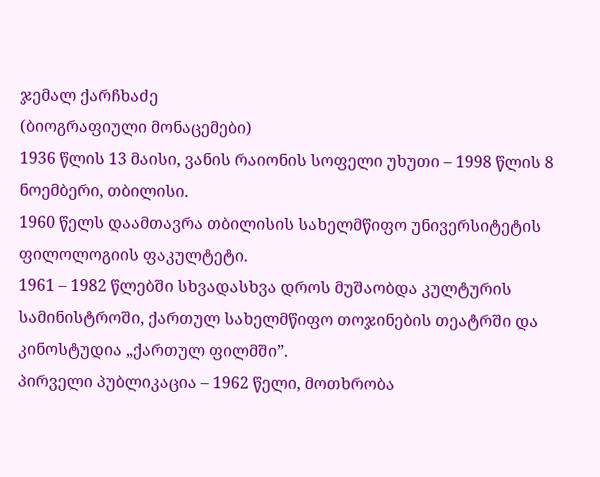ჯემალ ქარჩხაძე
(ბიოგრაფიული მონაცემები)
1936 წლის 13 მაისი, ვანის რაიონის სოფელი უხუთი – 1998 წლის 8 ნოემბერი, თბილისი.
1960 წელს დაამთავრა თბილისის სახელმწიფო უნივერსიტეტის ფილოლოგიის ფაკულტეტი.
1961 – 1982 წლებში სხვადასხვა დროს მუშაობდა კულტურის სამინისტროში, ქართულ სახელმწიფო თოჯინების თეატრში და კინოსტუდია „ქართულ ფილმში”.
პირველი პუბლიკაცია – 1962 წელი, მოთხრობა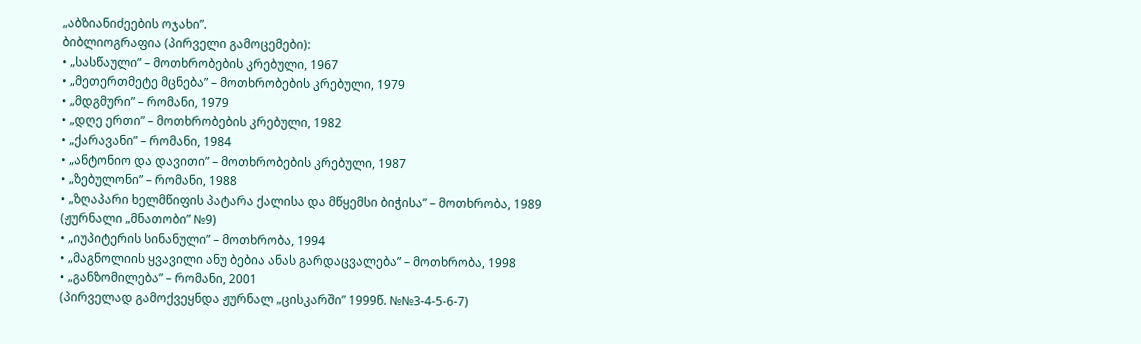„აბზიანიძეების ოჯახი”.
ბიბლიოგრაფია (პირველი გამოცემები):
• „სასწაული” – მოთხრობების კრებული, 1967
• „მეთერთმეტე მცნება” – მოთხრობების კრებული, 1979
• „მდგმური” – რომანი, 1979
• „დღე ერთი” – მოთხრობების კრებული, 1982
• „ქარავანი” – რომანი, 1984
• „ანტონიო და დავითი” – მოთხრობების კრებული, 1987
• „ზებულონი” – რომანი, 1988
• „ზღაპარი ხელმწიფის პატარა ქალისა და მწყემსი ბიჭისა” – მოთხრობა, 1989
(ჟურნალი „მნათობი” №9)
• „იუპიტერის სინანული” – მოთხრობა, 1994
• „მაგნოლიის ყვავილი ანუ ბებია ანას გარდაცვალება” – მოთხრობა, 1998
• „განზომილება” – რომანი, 2001
(პირველად გამოქვეყნდა ჟურნალ „ცისკარში” 1999წ. №№3-4-5-6-7)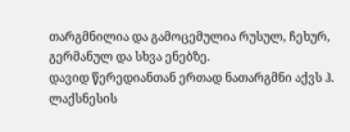თარგმნილია და გამოცემულია რუსულ, ჩეხურ, გერმანულ და სხვა ენებზე.
დავიდ წერედიანთან ერთად ნათარგმნი აქვს ჰ. ლაქსნესის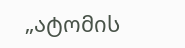„ატომის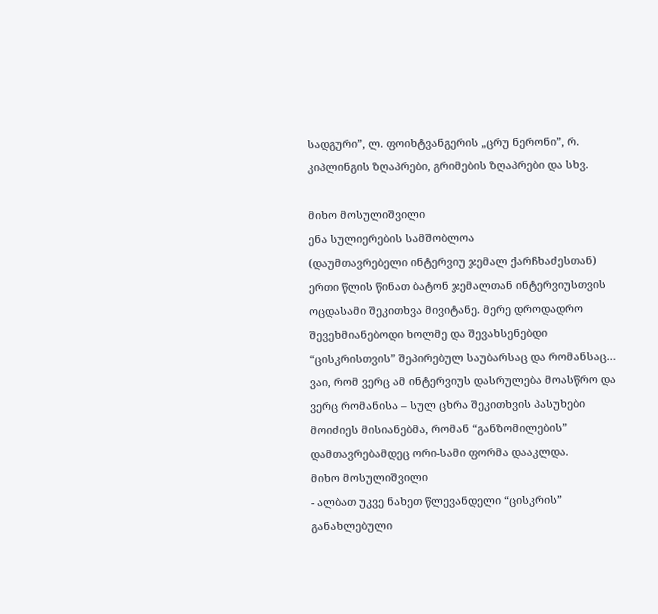სადგური”, ლ. ფოიხტვანგერის „ცრუ ნერონი”, რ. კიპლინგის ზღაპრები, გრიმების ზღაპრები და სხვ.

მიხო მოსულიშვილი
ენა სულიერების სამშობლოა
(დაუმთავრებელი ინტერვიუ ჯემალ ქარჩხაძესთან)
ერთი წლის წინათ ბატონ ჯემალთან ინტერვიუსთვის ოცდასამი შეკითხვა მივიტანე. მერე დროდადრო შევეხმიანებოდი ხოლმე და შევახსენებდი “ცისკრისთვის” შეპირებულ საუბარსაც და რომანსაც…
ვაი, რომ ვერც ამ ინტერვიუს დასრულება მოასწრო და ვერც რომანისა – სულ ცხრა შეკითხვის პასუხები მოიძიეს მისიანებმა, რომან “განზომილების” დამთავრებამდეც ორი-სამი ფორმა დააკლდა.
მიხო მოსულიშვილი
- ალბათ უკვე ნახეთ წლევანდელი “ცისკრის” განახლებული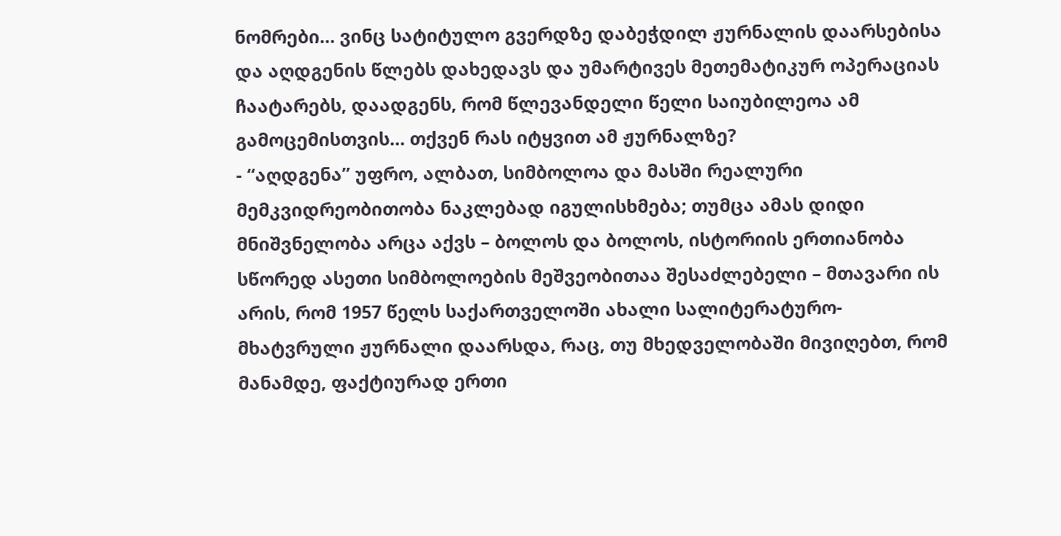ნომრები… ვინც სატიტულო გვერდზე დაბეჭდილ ჟურნალის დაარსებისა და აღდგენის წლებს დახედავს და უმარტივეს მეთემატიკურ ოპერაციას ჩაატარებს, დაადგენს, რომ წლევანდელი წელი საიუბილეოა ამ გამოცემისთვის… თქვენ რას იტყვით ამ ჟურნალზე?
- “აღდგენა” უფრო, ალბათ, სიმბოლოა და მასში რეალური მემკვიდრეობითობა ნაკლებად იგულისხმება; თუმცა ამას დიდი მნიშვნელობა არცა აქვს – ბოლოს და ბოლოს, ისტორიის ერთიანობა სწორედ ასეთი სიმბოლოების მეშვეობითაა შესაძლებელი – მთავარი ის არის, რომ 1957 წელს საქართველოში ახალი სალიტერატურო-მხატვრული ჟურნალი დაარსდა, რაც, თუ მხედველობაში მივიღებთ, რომ მანამდე, ფაქტიურად ერთი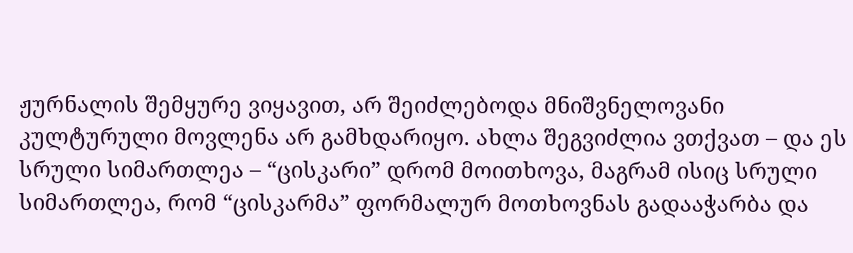ჟურნალის შემყურე ვიყავით, არ შეიძლებოდა მნიშვნელოვანი კულტურული მოვლენა არ გამხდარიყო. ახლა შეგვიძლია ვთქვათ – და ეს სრული სიმართლეა – “ცისკარი” დრომ მოითხოვა, მაგრამ ისიც სრული სიმართლეა, რომ “ცისკარმა” ფორმალურ მოთხოვნას გადააჭარბა და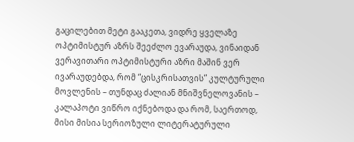გაცილებით მეტი გააკეთა, ვიდრე ყველაზე ოპტიმისტურ აზრს შეეძლო ევარაუდა, ვინაიდან ვერავითარი ოპტიმისტური აზრი მაშინ ვერ ივარაუდებდა, რომ “ცისკრისათვის” კულტურული მოვლენის – თუნდაც ძალიან მნიშვნელოვანის – კალაპოტი ვიწრო იქნებოდა და რომ, საერთოდ, მისი მისია სერიოზული ლიტერატურული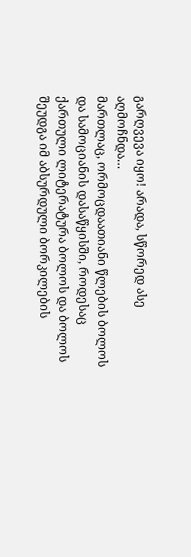გარღვევა იყო! არადა, სწორედ ასე აღმოჩნდა…
მართლაც, ორმოცდაათიანი წლების ბოლოს და სამოციანის დასაწყისში, როდესაც ქართული ლიტერატურა ბოლოს და ბოლოს შეუდგა იმ აბსურდული ბორკილების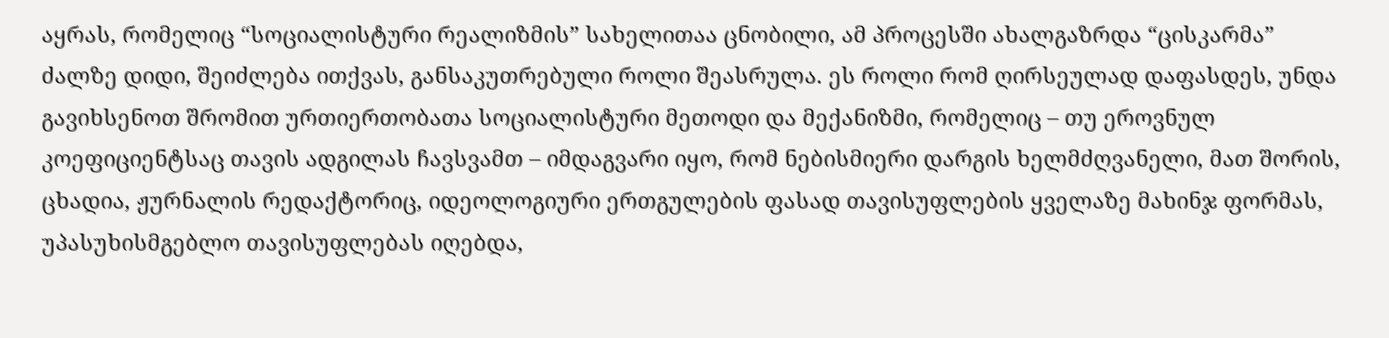აყრას, რომელიც “სოციალისტური რეალიზმის” სახელითაა ცნობილი, ამ პროცესში ახალგაზრდა “ცისკარმა” ძალზე დიდი, შეიძლება ითქვას, განსაკუთრებული როლი შეასრულა. ეს როლი რომ ღირსეულად დაფასდეს, უნდა გავიხსენოთ შრომით ურთიერთობათა სოციალისტური მეთოდი და მექანიზმი, რომელიც – თუ ეროვნულ კოეფიციენტსაც თავის ადგილას ჩავსვამთ – იმდაგვარი იყო, რომ ნებისმიერი დარგის ხელმძღვანელი, მათ შორის, ცხადია, ჟურნალის რედაქტორიც, იდეოლოგიური ერთგულების ფასად თავისუფლების ყველაზე მახინჯ ფორმას, უპასუხისმგებლო თავისუფლებას იღებდა,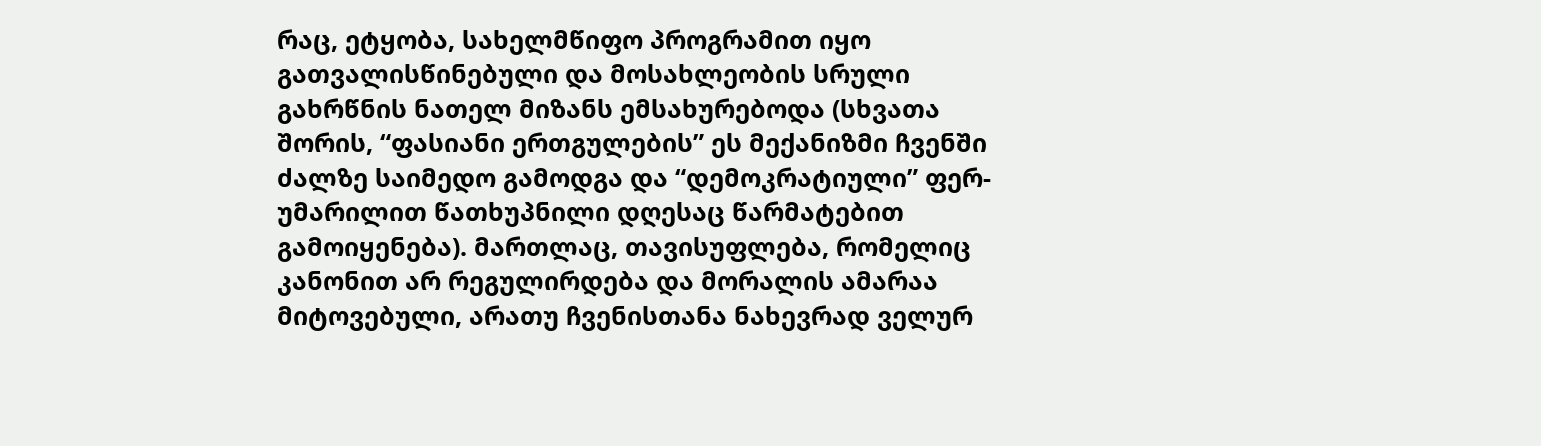რაც, ეტყობა, სახელმწიფო პროგრამით იყო გათვალისწინებული და მოსახლეობის სრული გახრწნის ნათელ მიზანს ემსახურებოდა (სხვათა შორის, “ფასიანი ერთგულების” ეს მექანიზმი ჩვენში ძალზე საიმედო გამოდგა და “დემოკრატიული” ფერ-უმარილით წათხუპნილი დღესაც წარმატებით გამოიყენება). მართლაც, თავისუფლება, რომელიც კანონით არ რეგულირდება და მორალის ამარაა მიტოვებული, არათუ ჩვენისთანა ნახევრად ველურ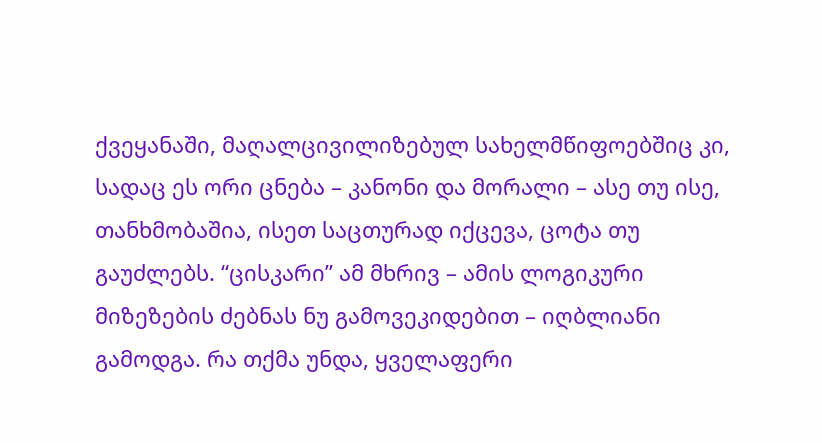ქვეყანაში, მაღალცივილიზებულ სახელმწიფოებშიც კი, სადაც ეს ორი ცნება – კანონი და მორალი – ასე თუ ისე, თანხმობაშია, ისეთ საცთურად იქცევა, ცოტა თუ გაუძლებს. “ცისკარი” ამ მხრივ – ამის ლოგიკური მიზეზების ძებნას ნუ გამოვეკიდებით – იღბლიანი გამოდგა. რა თქმა უნდა, ყველაფერი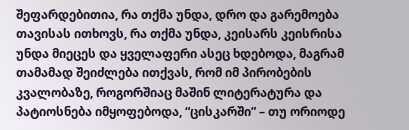შეფარდებითია, რა თქმა უნდა, დრო და გარემოება თავისას ითხოვს, რა თქმა უნდა, კეისარს კეისრისა უნდა მიეცეს და ყველაფერი ასეც ხდებოდა, მაგრამ თამამად შეიძლება ითქვას, რომ იმ პირობების კვალობაზე, როგორშიაც მაშინ ლიტერატურა და პატიოსნება იმყოფებოდა, “ცისკარში” – თუ ორიოდე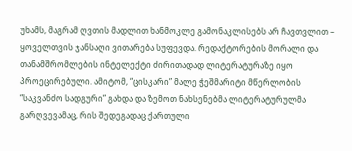უხამს, მაგრამ ღვთის მადლით ხანმოკლე გამონაკლისებს არ ჩავთვლით – ყოველთვის ჯანსაღი ვითარება სუფევდა. რედაქტორების მორალი და თანამშრომლების ინტელექტი ძირითადად ლიტერატურაზე იყო პროეცირებული. ამიტომ, “ცისკარი” მალე ჭეშმარიტი მწერლობის “საკვანძო სადგური” გახდა და ზემოთ ნახსენებმა ლიტერატურულმა გარღვევამაც, რის შედეგადაც ქართული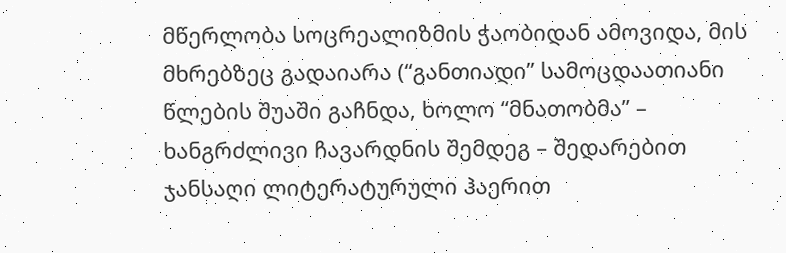მწერლობა სოცრეალიზმის ჭაობიდან ამოვიდა, მის მხრებზეც გადაიარა (“განთიადი” სამოცდაათიანი წლების შუაში გაჩნდა, ხოლო “მნათობმა” – ხანგრძლივი ჩავარდნის შემდეგ – შედარებით ჯანსაღი ლიტერატურული ჰაერით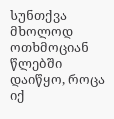სუნთქვა მხოლოდ ოთხმოციან წლებში დაიწყო, როცა იქ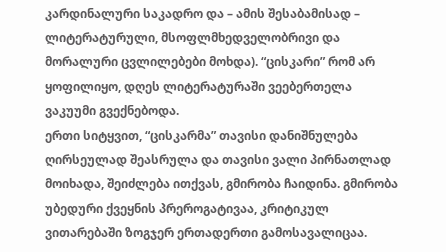კარდინალური საკადრო და – ამის შესაბამისად – ლიტერატურული, მსოფლმხედველობრივი და მორალური ცვლილებები მოხდა). “ცისკარი” რომ არ ყოფილიყო, დღეს ლიტერატურაში ვეებერთელა ვაკუუმი გვექნებოდა.
ერთი სიტყვით, “ცისკარმა” თავისი დანიშნულება ღირსეულად შეასრულა და თავისი ვალი პირნათლად მოიხადა, შეიძლება ითქვას, გმირობა ჩაიდინა. გმირობა უბედური ქვეყნის პრეროგატივაა, კრიტიკულ ვითარებაში ზოგჯერ ერთადერთი გამოსავალიცაა.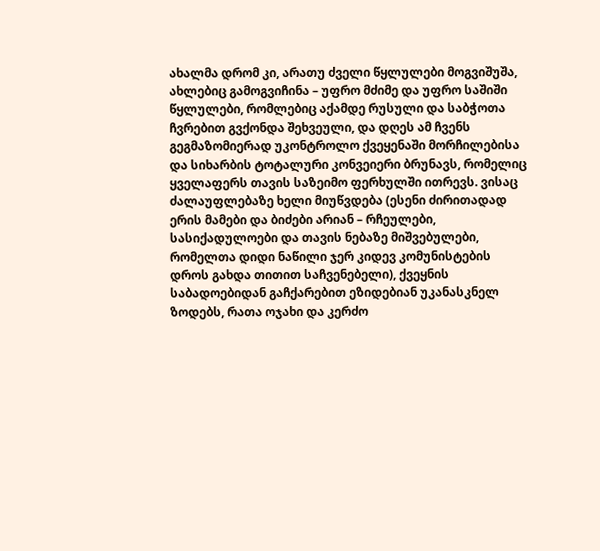ახალმა დრომ კი, არათუ ძველი წყლულები მოგვიშუშა, ახლებიც გამოგვიჩინა – უფრო მძიმე და უფრო საშიში წყლულები, რომლებიც აქამდე რუსული და საბჭოთა ჩვრებით გვქონდა შეხვეული, და დღეს ამ ჩვენს გეგმაზომიერად უკონტროლო ქვეყენაში მორჩილებისა და სიხარბის ტოტალური კონვეიერი ბრუნავს, რომელიც ყველაფერს თავის საზეიმო ფერხულში ითრევს. ვისაც ძალაუფლებაზე ხელი მიუწვდება (ესენი ძირითადად ერის მამები და ბიძები არიან – რჩეულები, სასიქადულოები და თავის ნებაზე მიშვებულები, რომელთა დიდი ნაწილი ჯერ კიდევ კომუნისტების დროს გახდა თითით საჩვენებელი), ქვეყნის საბადოებიდან გაჩქარებით ეზიდებიან უკანასკნელ ზოდებს, რათა ოჯახი და კერძო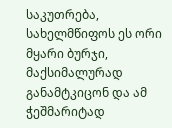საკუთრება, სახელმწიფოს ეს ორი მყარი ბურჯი, მაქსიმალურად განამტკიცონ და ამ ჭეშმარიტად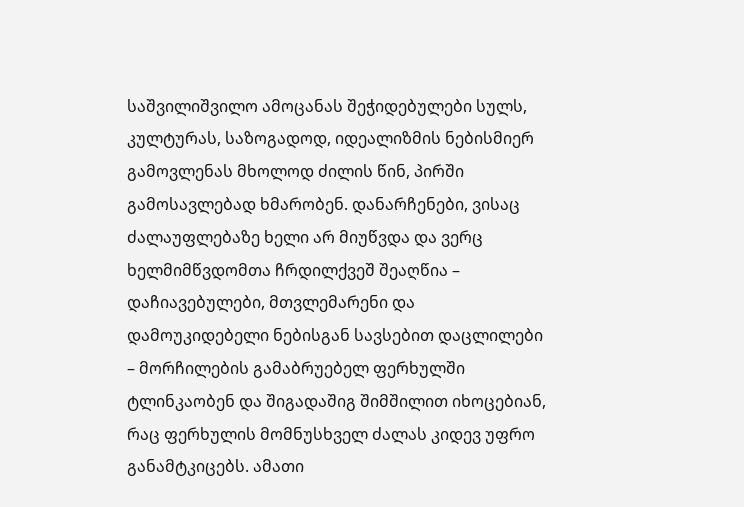საშვილიშვილო ამოცანას შეჭიდებულები სულს, კულტურას, საზოგადოდ, იდეალიზმის ნებისმიერ გამოვლენას მხოლოდ ძილის წინ, პირში გამოსავლებად ხმარობენ. დანარჩენები, ვისაც ძალაუფლებაზე ხელი არ მიუწვდა და ვერც ხელმიმწვდომთა ჩრდილქვეშ შეაღწია – დაჩიავებულები, მთვლემარენი და დამოუკიდებელი ნებისგან სავსებით დაცლილები – მორჩილების გამაბრუებელ ფერხულში ტლინკაობენ და შიგადაშიგ შიმშილით იხოცებიან, რაც ფერხულის მომნუსხველ ძალას კიდევ უფრო განამტკიცებს. ამათი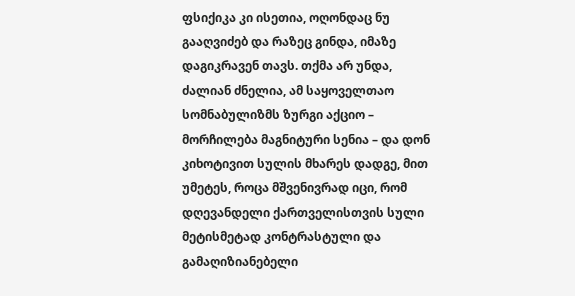ფსიქიკა კი ისეთია, ოღონდაც ნუ გააღვიძებ და რაზეც გინდა, იმაზე დაგიკრავენ თავს. თქმა არ უნდა, ძალიან ძნელია, ამ საყოველთაო სომნაბულიზმს ზურგი აქციო – მორჩილება მაგნიტური სენია – და დონ კიხოტივით სულის მხარეს დადგე, მით უმეტეს, როცა მშვენივრად იცი, რომ დღევანდელი ქართველისთვის სული მეტისმეტად კონტრასტული და გამაღიზიანებელი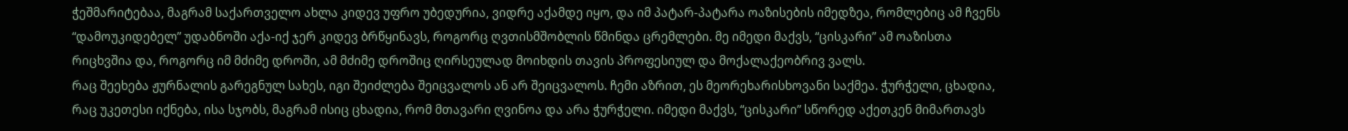ჭეშმარიტებაა, მაგრამ საქართველო ახლა კიდევ უფრო უბედურია, ვიდრე აქამდე იყო, და იმ პატარ-პატარა ოაზისების იმედზეა, რომლებიც ამ ჩვენს “დამოუკიდებელ” უდაბნოში აქა-იქ ჯერ კიდევ ბრწყინავს, როგორც ღვთისმშობლის წმინდა ცრემლები. მე იმედი მაქვს, “ცისკარი” ამ ოაზისთა რიცხვშია და, როგორც იმ მძიმე დროში, ამ მძიმე დროშიც ღირსეულად მოიხდის თავის პროფესიულ და მოქალაქეობრივ ვალს.
რაც შეეხება ჟურნალის გარეგნულ სახეს, იგი შეიძლება შეიცვალოს ან არ შეიცვალოს. ჩემი აზრით, ეს მეორეხარისხოვანი საქმეა. ჭურჭელი, ცხადია, რაც უკეთესი იქნება, ისა სჯობს, მაგრამ ისიც ცხადია, რომ მთავარი ღვინოა და არა ჭურჭელი. იმედი მაქვს, “ცისკარი” სწორედ აქეთკენ მიმართავს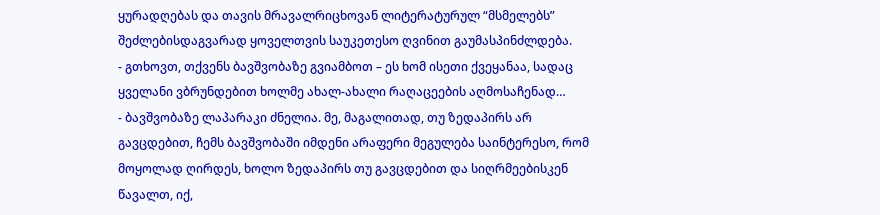ყურადღებას და თავის მრავალრიცხოვან ლიტერატურულ “მსმელებს” შეძლებისდაგვარად ყოველთვის საუკეთესო ღვინით გაუმასპინძლდება.
- გთხოვთ, თქვენს ბავშვობაზე გვიამბოთ – ეს ხომ ისეთი ქვეყანაა, სადაც ყველანი ვბრუნდებით ხოლმე ახალ-ახალი რაღაცეების აღმოსაჩენად…
- ბავშვობაზე ლაპარაკი ძნელია. მე, მაგალითად, თუ ზედაპირს არ გავცდებით, ჩემს ბავშვობაში იმდენი არაფერი მეგულება საინტერესო, რომ მოყოლად ღირდეს, ხოლო ზედაპირს თუ გავცდებით და სიღრმეებისკენ წავალთ, იქ,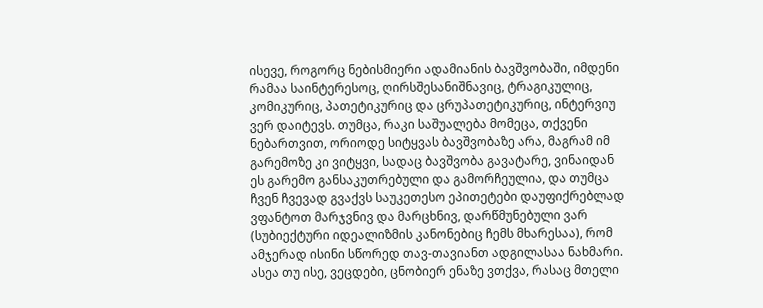ისევე, როგორც ნებისმიერი ადამიანის ბავშვობაში, იმდენი რამაა საინტერესოც, ღირსშესანიშნავიც, ტრაგიკულიც, კომიკურიც, პათეტიკურიც და ცრუპათეტიკურიც, ინტერვიუ ვერ დაიტევს. თუმცა, რაკი საშუალება მომეცა, თქვენი ნებართვით, ორიოდე სიტყვას ბავშვობაზე არა, მაგრამ იმ გარემოზე კი ვიტყვი, სადაც ბავშვობა გავატარე, ვინაიდან ეს გარემო განსაკუთრებული და გამორჩეულია, და თუმცა ჩვენ ჩვევად გვაქვს საუკეთესო ეპითეტები დაუფიქრებლად ვფანტოთ მარჯვნივ და მარცხნივ, დარწმუნებული ვარ (სუბიექტური იდეალიზმის კანონებიც ჩემს მხარესაა), რომ ამჯერად ისინი სწორედ თავ-თავიანთ ადგილასაა ნახმარი. ასეა თუ ისე, ვეცდები, ცნობიერ ენაზე ვთქვა, რასაც მთელი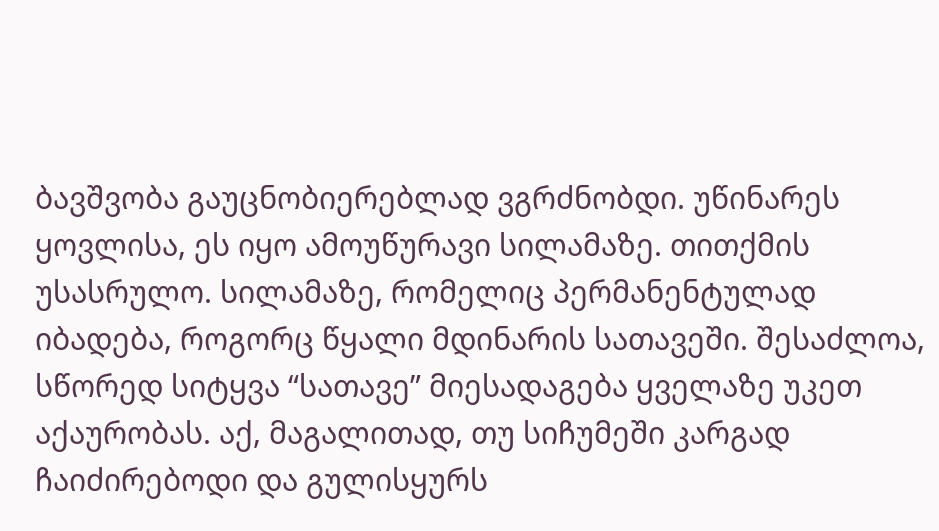ბავშვობა გაუცნობიერებლად ვგრძნობდი. უწინარეს ყოვლისა, ეს იყო ამოუწურავი სილამაზე. თითქმის უსასრულო. სილამაზე, რომელიც პერმანენტულად იბადება, როგორც წყალი მდინარის სათავეში. შესაძლოა, სწორედ სიტყვა “სათავე” მიესადაგება ყველაზე უკეთ აქაურობას. აქ, მაგალითად, თუ სიჩუმეში კარგად ჩაიძირებოდი და გულისყურს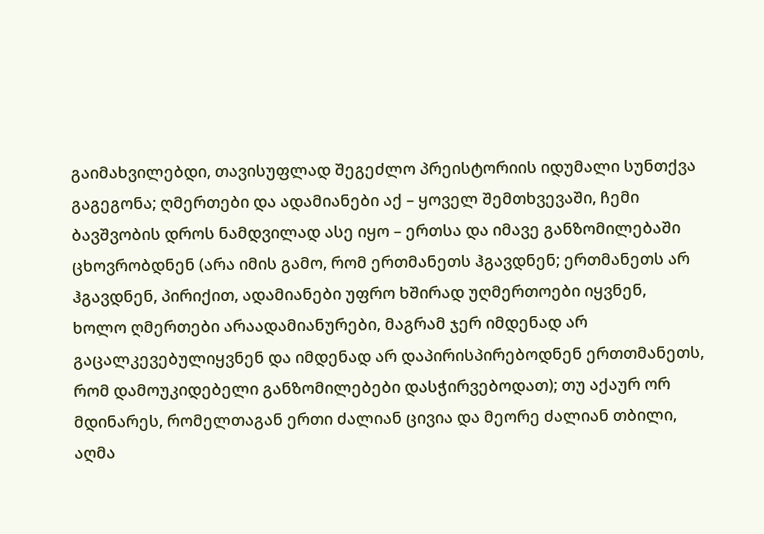გაიმახვილებდი, თავისუფლად შეგეძლო პრეისტორიის იდუმალი სუნთქვა გაგეგონა; ღმერთები და ადამიანები აქ – ყოველ შემთხვევაში, ჩემი ბავშვობის დროს ნამდვილად ასე იყო – ერთსა და იმავე განზომილებაში ცხოვრობდნენ (არა იმის გამო, რომ ერთმანეთს ჰგავდნენ; ერთმანეთს არ ჰგავდნენ, პირიქით, ადამიანები უფრო ხშირად უღმერთოები იყვნენ, ხოლო ღმერთები არაადამიანურები, მაგრამ ჯერ იმდენად არ გაცალკევებულიყვნენ და იმდენად არ დაპირისპირებოდნენ ერთთმანეთს, რომ დამოუკიდებელი განზომილებები დასჭირვებოდათ); თუ აქაურ ორ მდინარეს, რომელთაგან ერთი ძალიან ცივია და მეორე ძალიან თბილი, აღმა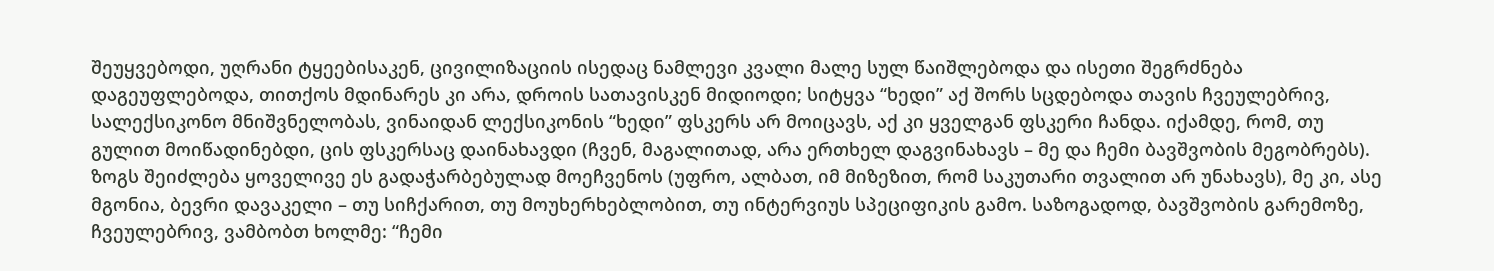შეუყვებოდი, უღრანი ტყეებისაკენ, ცივილიზაციის ისედაც ნამლევი კვალი მალე სულ წაიშლებოდა და ისეთი შეგრძნება დაგეუფლებოდა, თითქოს მდინარეს კი არა, დროის სათავისკენ მიდიოდი; სიტყვა “ხედი” აქ შორს სცდებოდა თავის ჩვეულებრივ, სალექსიკონო მნიშვნელობას, ვინაიდან ლექსიკონის “ხედი” ფსკერს არ მოიცავს, აქ კი ყველგან ფსკერი ჩანდა. იქამდე, რომ, თუ გულით მოიწადინებდი, ცის ფსკერსაც დაინახავდი (ჩვენ, მაგალითად, არა ერთხელ დაგვინახავს – მე და ჩემი ბავშვობის მეგობრებს). ზოგს შეიძლება ყოველივე ეს გადაჭარბებულად მოეჩვენოს (უფრო, ალბათ, იმ მიზეზით, რომ საკუთარი თვალით არ უნახავს), მე კი, ასე მგონია, ბევრი დავაკელი – თუ სიჩქარით, თუ მოუხერხებლობით, თუ ინტერვიუს სპეციფიკის გამო. საზოგადოდ, ბავშვობის გარემოზე, ჩვეულებრივ, ვამბობთ ხოლმე: “ჩემი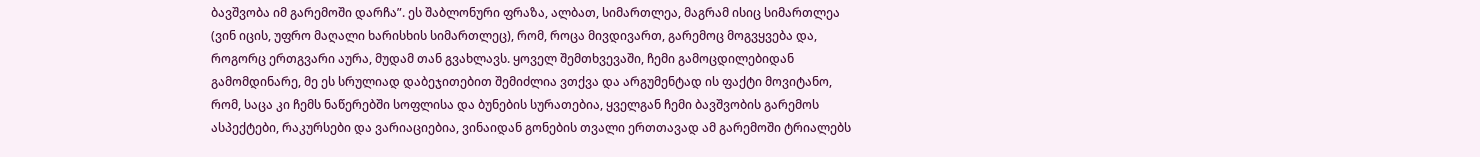ბავშვობა იმ გარემოში დარჩა”. ეს შაბლონური ფრაზა, ალბათ, სიმართლეა, მაგრამ ისიც სიმართლეა (ვინ იცის, უფრო მაღალი ხარისხის სიმართლეც), რომ, როცა მივდივართ, გარემოც მოგვყვება და, როგორც ერთგვარი აურა, მუდამ თან გვახლავს. ყოველ შემთხვევაში, ჩემი გამოცდილებიდან გამომდინარე, მე ეს სრულიად დაბეჯითებით შემიძლია ვთქვა და არგუმენტად ის ფაქტი მოვიტანო, რომ, საცა კი ჩემს ნაწერებში სოფლისა და ბუნების სურათებია, ყველგან ჩემი ბავშვობის გარემოს ასპექტები, რაკურსები და ვარიაციებია, ვინაიდან გონების თვალი ერთთავად ამ გარემოში ტრიალებს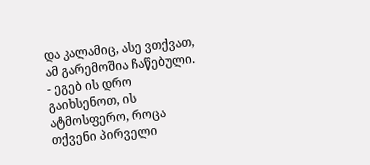და კალამიც, ასე ვთქვათ, ამ გარემოშია ჩაწებული.
- ეგებ ის დრო გაიხსენოთ, ის ატმოსფერო, როცა თქვენი პირველი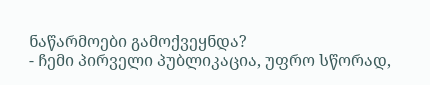ნაწარმოები გამოქვეყნდა?
- ჩემი პირველი პუბლიკაცია, უფრო სწორად,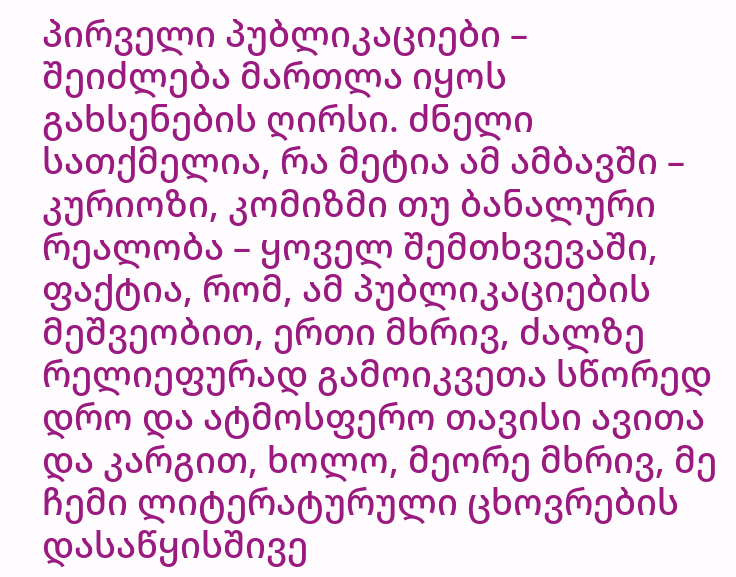პირველი პუბლიკაციები – შეიძლება მართლა იყოს გახსენების ღირსი. ძნელი სათქმელია, რა მეტია ამ ამბავში – კურიოზი, კომიზმი თუ ბანალური რეალობა – ყოველ შემთხვევაში, ფაქტია, რომ, ამ პუბლიკაციების მეშვეობით, ერთი მხრივ, ძალზე რელიეფურად გამოიკვეთა სწორედ დრო და ატმოსფერო თავისი ავითა და კარგით, ხოლო, მეორე მხრივ, მე ჩემი ლიტერატურული ცხოვრების დასაწყისშივე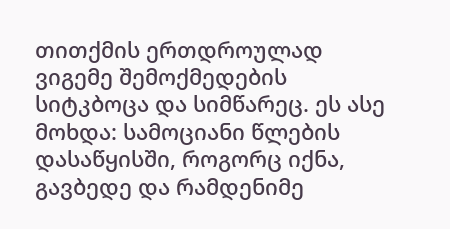თითქმის ერთდროულად ვიგემე შემოქმედების სიტკბოცა და სიმწარეც. ეს ასე მოხდა: სამოციანი წლების დასაწყისში, როგორც იქნა, გავბედე და რამდენიმე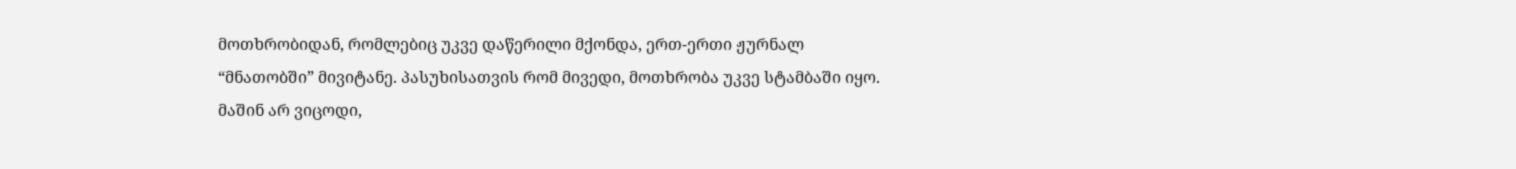მოთხრობიდან, რომლებიც უკვე დაწერილი მქონდა, ერთ-ერთი ჟურნალ “მნათობში” მივიტანე. პასუხისათვის რომ მივედი, მოთხრობა უკვე სტამბაში იყო. მაშინ არ ვიცოდი,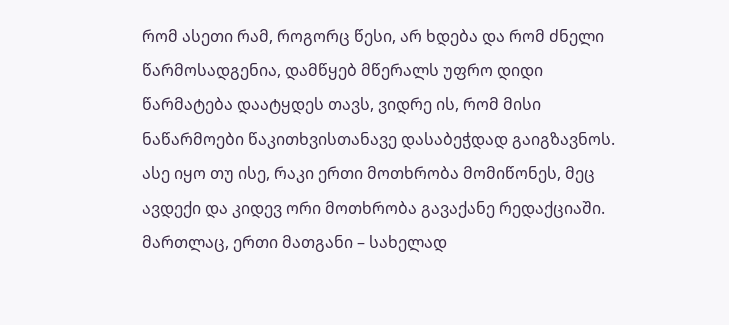რომ ასეთი რამ, როგორც წესი, არ ხდება და რომ ძნელი წარმოსადგენია, დამწყებ მწერალს უფრო დიდი წარმატება დაატყდეს თავს, ვიდრე ის, რომ მისი ნაწარმოები წაკითხვისთანავე დასაბეჭდად გაიგზავნოს. ასე იყო თუ ისე, რაკი ერთი მოთხრობა მომიწონეს, მეც ავდექი და კიდევ ორი მოთხრობა გავაქანე რედაქციაში. მართლაც, ერთი მათგანი – სახელად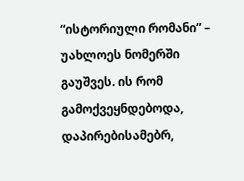“ისტორიული რომანი” – უახლოეს ნომერში გაუშვეს. ის რომ გამოქვეყნდებოდა, დაპირებისამებრ,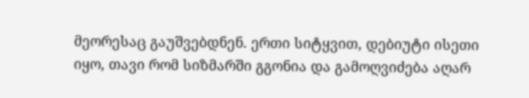მეორესაც გაუშვებდნენ. ერთი სიტყვით, დებიუტი ისეთი იყო, თავი რომ სიზმარში გგონია და გამოღვიძება აღარ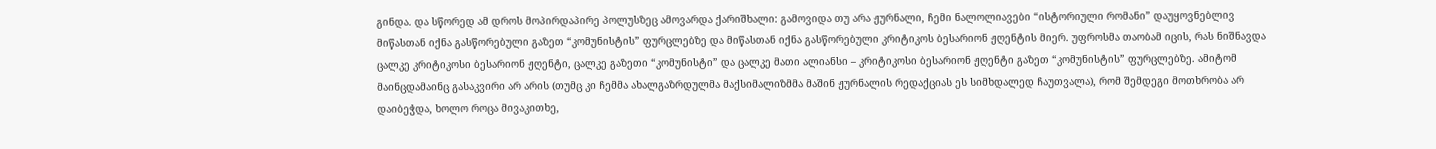გინდა. და სწორედ ამ დროს მოპირდაპირე პოლუსზეც ამოვარდა ქარიშხალი: გამოვიდა თუ არა ჟურნალი, ჩემი ნალოლიავები “ისტორიული რომანი” დაუყოვნებლივ მიწასთან იქნა გასწორებული გაზეთ “კომუნისტის” ფურცლებზე და მიწასთან იქნა გასწორებული კრიტიკოს ბესარიონ ჟღენტის მიერ. უფროსმა თაობამ იცის, რას ნიშნავდა ცალკე კრიტიკოსი ბესარიონ ჟღენტი, ცალკე გაზეთი “კომუნისტი” და ცალკე მათი ალიანსი – კრიტიკოსი ბესარიონ ჟღენტი გაზეთ “კომუნისტის” ფურცლებზე. ამიტომ მაინცდამაინც გასაკვირი არ არის (თუმც კი ჩემმა ახალგაზრდულმა მაქსიმალიზმმა მაშინ ჟურნალის რედაქციას ეს სიმხდალედ ჩაუთვალა), რომ შემდეგი მოთხრობა არ დაიბეჭდა, ხოლო როცა მივაკითხე,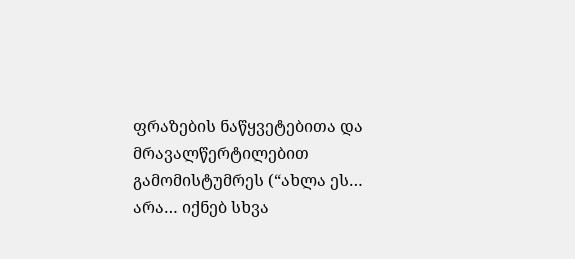ფრაზების ნაწყვეტებითა და მრავალწერტილებით გამომისტუმრეს (“ახლა ეს… არა… იქნებ სხვა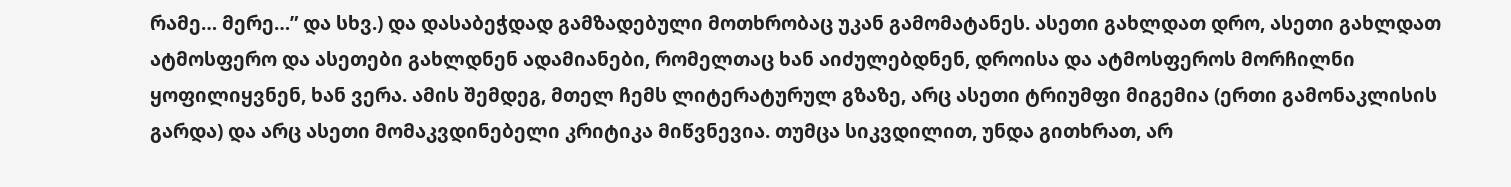რამე… მერე…” და სხვ.) და დასაბეჭდად გამზადებული მოთხრობაც უკან გამომატანეს. ასეთი გახლდათ დრო, ასეთი გახლდათ ატმოსფერო და ასეთები გახლდნენ ადამიანები, რომელთაც ხან აიძულებდნენ, დროისა და ატმოსფეროს მორჩილნი ყოფილიყვნენ, ხან ვერა. ამის შემდეგ, მთელ ჩემს ლიტერატურულ გზაზე, არც ასეთი ტრიუმფი მიგემია (ერთი გამონაკლისის გარდა) და არც ასეთი მომაკვდინებელი კრიტიკა მიწვნევია. თუმცა სიკვდილით, უნდა გითხრათ, არ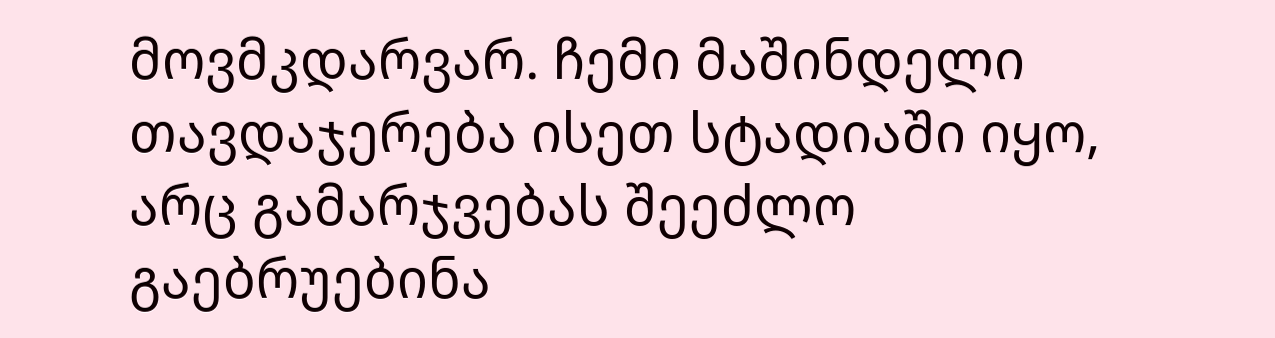მოვმკდარვარ. ჩემი მაშინდელი თავდაჯერება ისეთ სტადიაში იყო, არც გამარჯვებას შეეძლო გაებრუებინა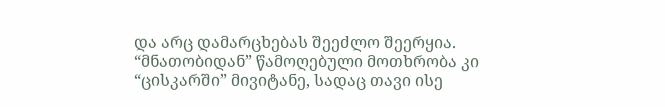და არც დამარცხებას შეეძლო შეერყია. “მნათობიდან” წამოღებული მოთხრობა კი “ცისკარში” მივიტანე, სადაც თავი ისე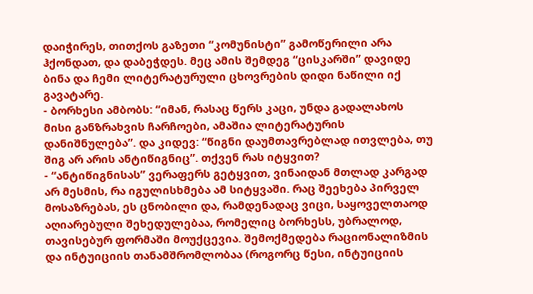დაიჭირეს, თითქოს გაზეთი “კომუნისტი” გამოწერილი არა ჰქონდათ, და დაბეჭდეს. მეც ამის შემდეგ “ცისკარში” დავიდე ბინა და ჩემი ლიტერატურული ცხოვრების დიდი ნაწილი იქ გავატარე.
- ბორხესი ამბობს: “იმან, რასაც წერს კაცი, უნდა გადალახოს მისი განზრახვის ჩარჩოები, ამაშია ლიტერატურის დანიშნულება”. და კიდევ: “წიგნი დაუმთავრებლად ითვლება, თუ შიგ არ არის ანტიწიგნიც”. თქვენ რას იტყვით?
- “ანტიწიგნისას” ვერაფერს გეტყვით, ვინაიდან მთლად კარგად არ მესმის, რა იგულისხმება ამ სიტყვაში. რაც შეეხება პირველ მოსაზრებას, ეს ცნობილი და, რამდენადაც ვიცი, საყოველთაოდ აღიარებული შეხედულებაა, რომელიც ბორხესს, უბრალოდ, თავისებურ ფორმაში მოუქცევია. შემოქმედება რაციონალიზმის და ინტუიციის თანამშრომლობაა (როგორც წესი, ინტუიციის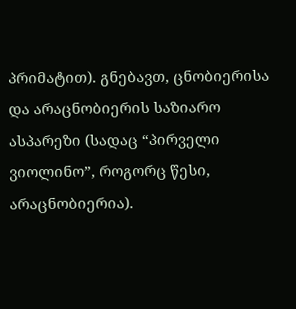პრიმატით). გნებავთ, ცნობიერისა და არაცნობიერის საზიარო ასპარეზი (სადაც “პირველი ვიოლინო”, როგორც წესი, არაცნობიერია).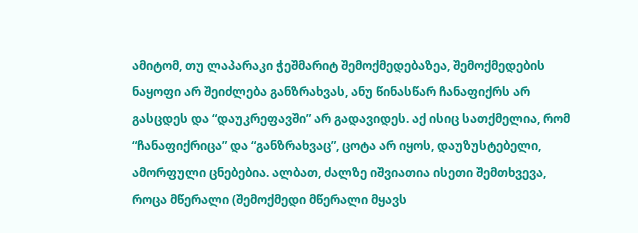ამიტომ, თუ ლაპარაკი ჭეშმარიტ შემოქმედებაზეა, შემოქმედების ნაყოფი არ შეიძლება განზრახვას, ანუ წინასწარ ჩანაფიქრს არ გასცდეს და “დაუკრეფავში” არ გადავიდეს. აქ ისიც სათქმელია, რომ “ჩანაფიქრიცა” და “განზრახვაც”, ცოტა არ იყოს, დაუზუსტებელი, ამორფული ცნებებია. ალბათ, ძალზე იშვიათია ისეთი შემთხვევა, როცა მწერალი (შემოქმედი მწერალი მყავს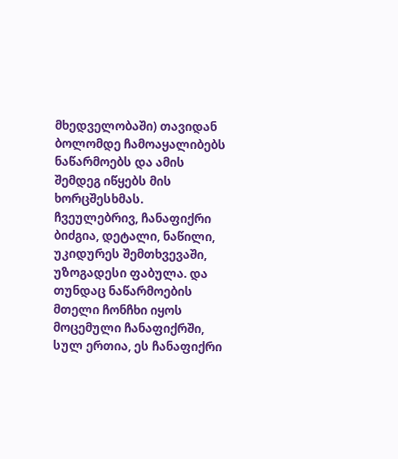მხედველობაში) თავიდან ბოლომდე ჩამოაყალიბებს ნაწარმოებს და ამის შემდეგ იწყებს მის ხორცშესხმას. ჩვეულებრივ, ჩანაფიქრი ბიძგია, დეტალი, ნაწილი, უკიდურეს შემთხვევაში, უზოგადესი ფაბულა. და თუნდაც ნაწარმოების მთელი ჩონჩხი იყოს მოცემული ჩანაფიქრში, სულ ერთია, ეს ჩანაფიქრი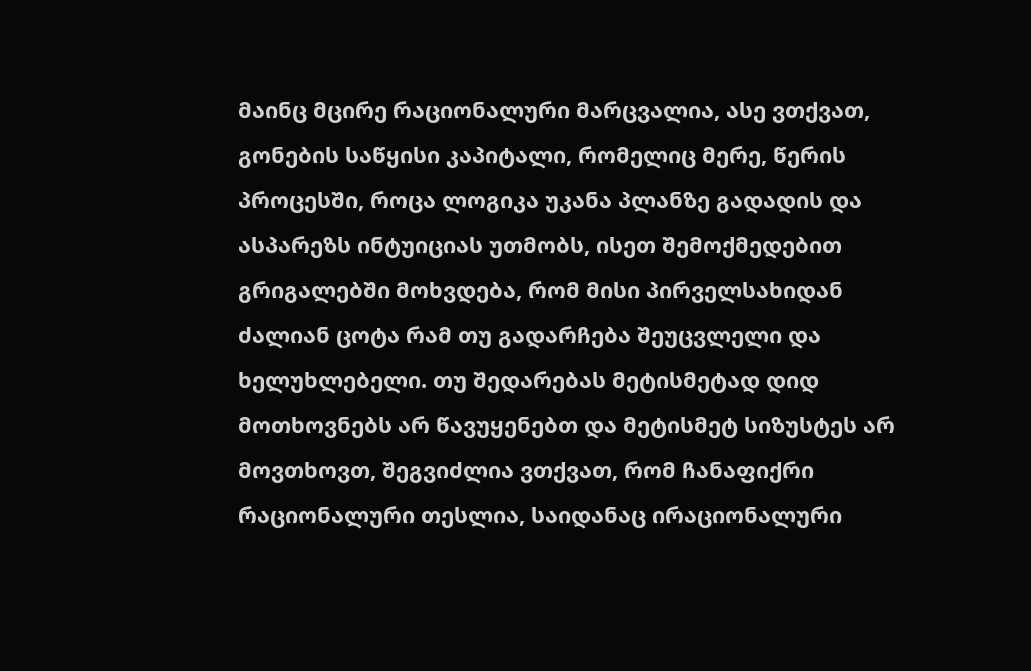მაინც მცირე რაციონალური მარცვალია, ასე ვთქვათ, გონების საწყისი კაპიტალი, რომელიც მერე, წერის პროცესში, როცა ლოგიკა უკანა პლანზე გადადის და ასპარეზს ინტუიციას უთმობს, ისეთ შემოქმედებით გრიგალებში მოხვდება, რომ მისი პირველსახიდან ძალიან ცოტა რამ თუ გადარჩება შეუცვლელი და ხელუხლებელი. თუ შედარებას მეტისმეტად დიდ მოთხოვნებს არ წავუყენებთ და მეტისმეტ სიზუსტეს არ მოვთხოვთ, შეგვიძლია ვთქვათ, რომ ჩანაფიქრი რაციონალური თესლია, საიდანაც ირაციონალური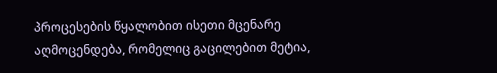პროცესების წყალობით ისეთი მცენარე აღმოცენდება, რომელიც გაცილებით მეტია,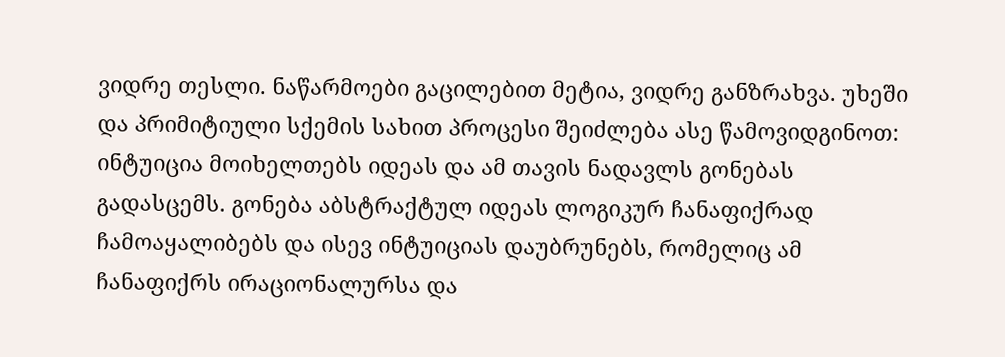ვიდრე თესლი. ნაწარმოები გაცილებით მეტია, ვიდრე განზრახვა. უხეში და პრიმიტიული სქემის სახით პროცესი შეიძლება ასე წამოვიდგინოთ: ინტუიცია მოიხელთებს იდეას და ამ თავის ნადავლს გონებას გადასცემს. გონება აბსტრაქტულ იდეას ლოგიკურ ჩანაფიქრად ჩამოაყალიბებს და ისევ ინტუიციას დაუბრუნებს, რომელიც ამ ჩანაფიქრს ირაციონალურსა და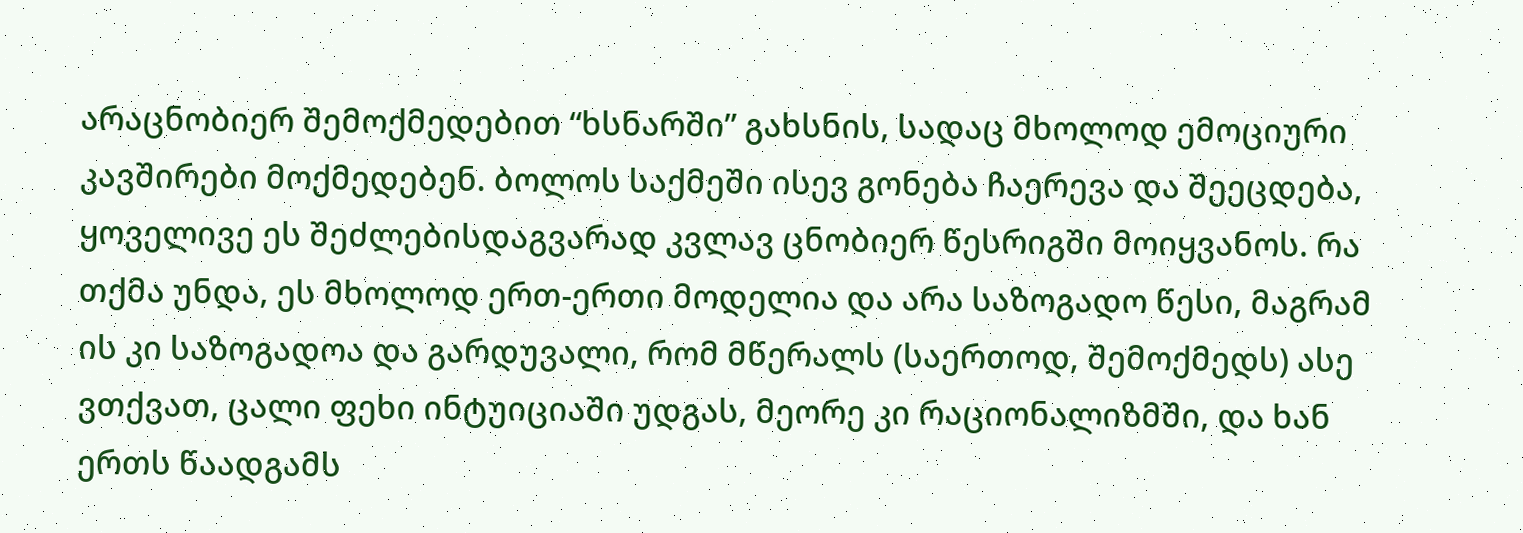არაცნობიერ შემოქმედებით “ხსნარში” გახსნის, სადაც მხოლოდ ემოციური კავშირები მოქმედებენ. ბოლოს საქმეში ისევ გონება ჩაერევა და შეეცდება, ყოველივე ეს შეძლებისდაგვარად კვლავ ცნობიერ წესრიგში მოიყვანოს. რა თქმა უნდა, ეს მხოლოდ ერთ-ერთი მოდელია და არა საზოგადო წესი, მაგრამ ის კი საზოგადოა და გარდუვალი, რომ მწერალს (საერთოდ, შემოქმედს) ასე ვთქვათ, ცალი ფეხი ინტუიციაში უდგას, მეორე კი რაციონალიზმში, და ხან ერთს წაადგამს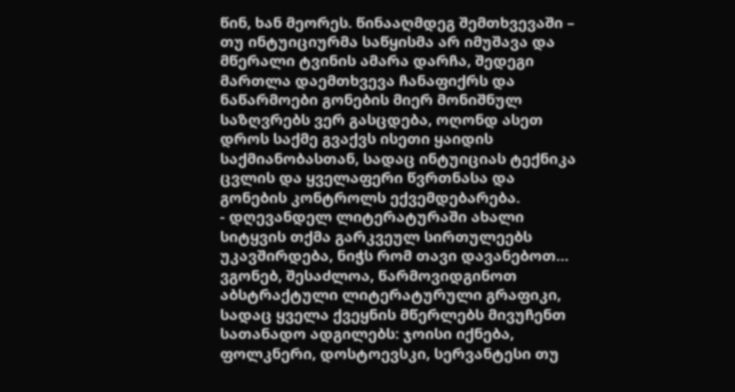წინ, ხან მეორეს. წინააღმდეგ შემთხვევაში – თუ ინტუიციურმა საწყისმა არ იმუშავა და მწერალი ტვინის ამარა დარჩა, შედეგი მართლა დაემთხვევა ჩანაფიქრს და ნაწარმოები გონების მიერ მონიშნულ საზღვრებს ვერ გასცდება, ოღონდ ასეთ დროს საქმე გვაქვს ისეთი ყაიდის საქმიანობასთან, სადაც ინტუიციას ტექნიკა ცვლის და ყველაფერი წვრთნასა და გონების კონტროლს ექვემდებარება.
- დღევანდელ ლიტერატურაში ახალი სიტყვის თქმა გარკვეულ სირთულეებს უკავშირდება, ნიჭს რომ თავი დავანებოთ… ვგონებ, შესაძლოა, წარმოვიდგინოთ აბსტრაქტული ლიტერატურული გრაფიკი, სადაც ყველა ქვეყნის მწერლებს მივუჩენთ სათანადო ადგილებს: ჯოისი იქნება, ფოლკნერი, დოსტოევსკი, სერვანტესი თუ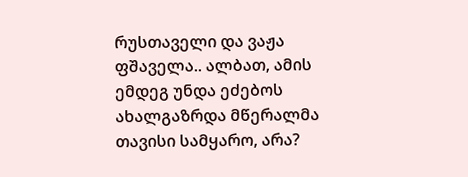რუსთაველი და ვაჟა ფშაველა.. ალბათ, ამის ემდეგ უნდა ეძებოს ახალგაზრდა მწერალმა თავისი სამყარო, არა?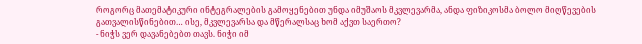როგორც მათემატიკური ინტეგრალების გამოყენებით უნდა იმუშაოს მკვლევარმა, ანდა ფიზიკოსმა ბოლო მიღწევების გათვალისწინებით… ისე, მკვლევარსა და მწერალსაც ხომ აქვთ საერთო?
- ნიჭს ვერ დავანებებთ თავს. ნიჭი იმ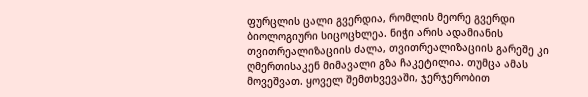ფურცლის ცალი გვერდია, რომლის მეორე გვერდი ბიოლოგიური სიცოცხლეა. ნიჭი არის ადამიანის თვითრეალიზაციის ძალა, თვითრეალიზაციის გარეშე კი ღმერთისაკენ მიმავალი გზა ჩაკეტილია. თუმცა ამას მოვეშვათ. ყოველ შემთხვევაში, ჯერჯერობით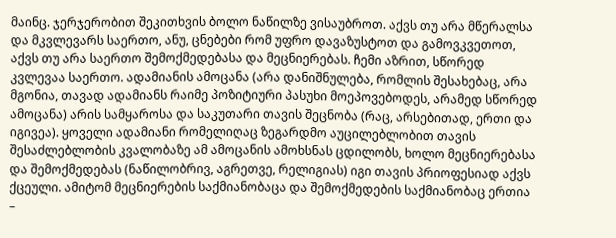მაინც. ჯერჯერობით შეკითხვის ბოლო ნაწილზე ვისაუბროთ. აქვს თუ არა მწერალსა და მკვლევარს საერთო, ანუ, ცნებები რომ უფრო დავაზუსტოთ და გამოვკვეთოთ, აქვს თუ არა საერთო შემოქმედებასა და მეცნიერებას. ჩემი აზრით, სწორედ კვლევაა საერთო. ადამიანის ამოცანა (არა დანიშნულება, რომლის შესახებაც, არა მგონია, თავად ადამიანს რაიმე პოზიტიური პასუხი მოეპოვებოდეს, არამედ სწორედ ამოცანა) არის სამყაროსა და საკუთარი თავის შეცნობა (რაც, არსებითად, ერთი და იგივეა). ყოველი ადამიანი რომელიღაც ზეგარდმო აუცილებლობით თავის შესაძლებლობის კვალობაზე ამ ამოცანის ამოხსნას ცდილობს, ხოლო მეცნიერებასა და შემოქმედებას (ნაწილობრივ, აგრეთვე, რელიგიას) იგი თავის პრიოფესიად აქვს ქცეული. ამიტომ მეცნიერების საქმიანობაცა და შემოქმედების საქმიანობაც ერთია –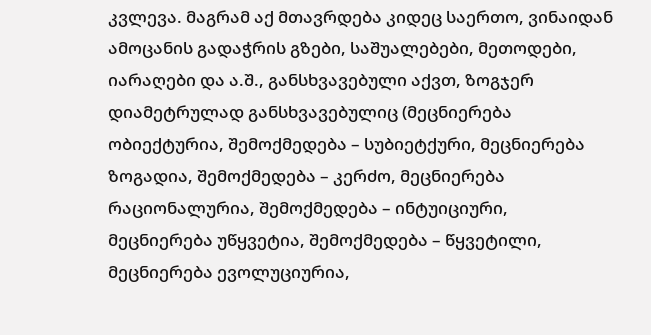კვლევა. მაგრამ აქ მთავრდება კიდეც საერთო, ვინაიდან ამოცანის გადაჭრის გზები, საშუალებები, მეთოდები, იარაღები და ა.შ., განსხვავებული აქვთ, ზოგჯერ დიამეტრულად განსხვავებულიც (მეცნიერება ობიექტურია, შემოქმედება – სუბიეტქური, მეცნიერება ზოგადია, შემოქმედება – კერძო, მეცნიერება რაციონალურია, შემოქმედება – ინტუიციური, მეცნიერება უწყვეტია, შემოქმედება – წყვეტილი, მეცნიერება ევოლუციურია,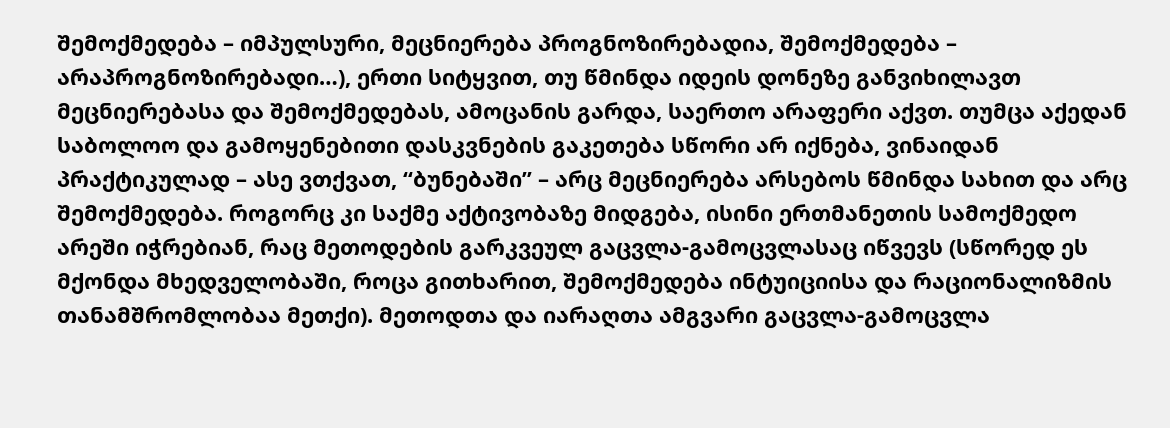შემოქმედება – იმპულსური, მეცნიერება პროგნოზირებადია, შემოქმედება – არაპროგნოზირებადი…), ერთი სიტყვით, თუ წმინდა იდეის დონეზე განვიხილავთ მეცნიერებასა და შემოქმედებას, ამოცანის გარდა, საერთო არაფერი აქვთ. თუმცა აქედან საბოლოო და გამოყენებითი დასკვნების გაკეთება სწორი არ იქნება, ვინაიდან პრაქტიკულად – ასე ვთქვათ, “ბუნებაში” – არც მეცნიერება არსებოს წმინდა სახით და არც შემოქმედება. როგორც კი საქმე აქტივობაზე მიდგება, ისინი ერთმანეთის სამოქმედო არეში იჭრებიან, რაც მეთოდების გარკვეულ გაცვლა-გამოცვლასაც იწვევს (სწორედ ეს მქონდა მხედველობაში, როცა გითხარით, შემოქმედება ინტუიციისა და რაციონალიზმის თანამშრომლობაა მეთქი). მეთოდთა და იარაღთა ამგვარი გაცვლა-გამოცვლა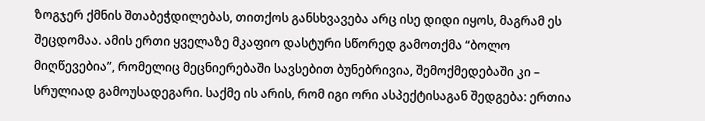ზოგჯერ ქმნის შთაბეჭდილებას, თითქოს განსხვავება არც ისე დიდი იყოს, მაგრამ ეს შეცდომაა. ამის ერთი ყველაზე მკაფიო დასტური სწორედ გამოთქმა “ბოლო მიღწევებია”, რომელიც მეცნიერებაში სავსებით ბუნებრივია, შემოქმედებაში კი – სრულიად გამოუსადეგარი. საქმე ის არის, რომ იგი ორი ასპექტისაგან შედგება: ერთია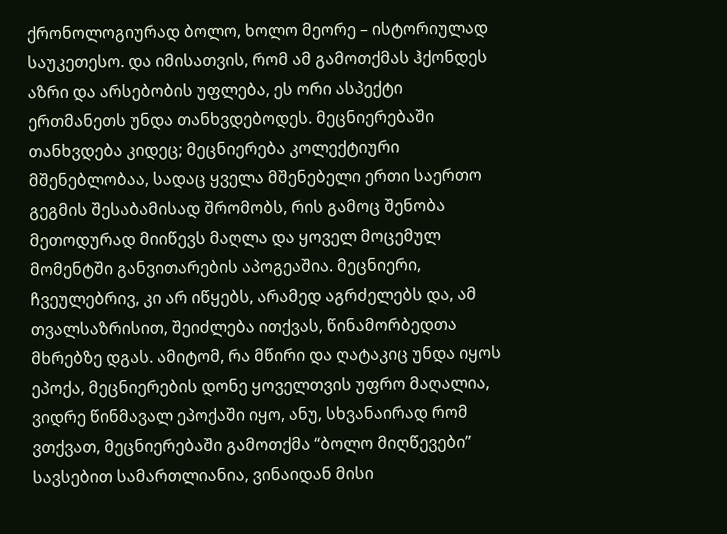ქრონოლოგიურად ბოლო, ხოლო მეორე – ისტორიულად საუკეთესო. და იმისათვის, რომ ამ გამოთქმას ჰქონდეს აზრი და არსებობის უფლება, ეს ორი ასპექტი ერთმანეთს უნდა თანხვდებოდეს. მეცნიერებაში თანხვდება კიდეც; მეცნიერება კოლექტიური მშენებლობაა, სადაც ყველა მშენებელი ერთი საერთო გეგმის შესაბამისად შრომობს, რის გამოც შენობა მეთოდურად მიიწევს მაღლა და ყოველ მოცემულ მომენტში განვითარების აპოგეაშია. მეცნიერი, ჩვეულებრივ, კი არ იწყებს, არამედ აგრძელებს და, ამ თვალსაზრისით, შეიძლება ითქვას, წინამორბედთა მხრებზე დგას. ამიტომ, რა მწირი და ღატაკიც უნდა იყოს ეპოქა, მეცნიერების დონე ყოველთვის უფრო მაღალია, ვიდრე წინმავალ ეპოქაში იყო, ანუ, სხვანაირად რომ ვთქვათ, მეცნიერებაში გამოთქმა “ბოლო მიღწევები” სავსებით სამართლიანია, ვინაიდან მისი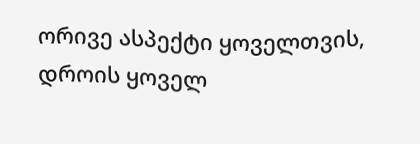ორივე ასპექტი ყოველთვის, დროის ყოველ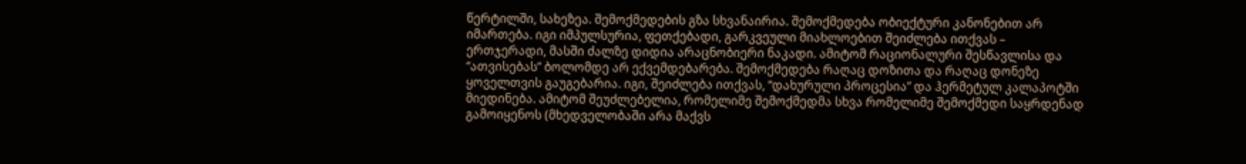წერტილში, სახეზეა. შემოქმედების გზა სხვანაირია. შემოქმედება ობიექტური კანონებით არ იმართება. იგი იმპულსურია, ფეთქებადი, გარკვეული მიახლოებით შეიძლება ითქვას – ერთჯერადი, მასში ძალზე დიდია არაცნობიერი ნაკადი. ამიტომ რაციონალური შესწავლისა და “ათვისებას” ბოლომდე არ ექვემდებარება. შემოქმედება რაღაც დოზითა და რაღაც დონეზე ყოველთვის გაუგებარია. იგი, შეიძლება ითქვას, “დახურული პროცესია” და ჰერმეტულ კალაპოტში მიედინება. ამიტომ შეუძლებელია, რომელიმე შემოქმედმა სხვა რომელიმე შემოქმედი საყრდენად გამოიყენოს (მხედველობაში არა მაქვს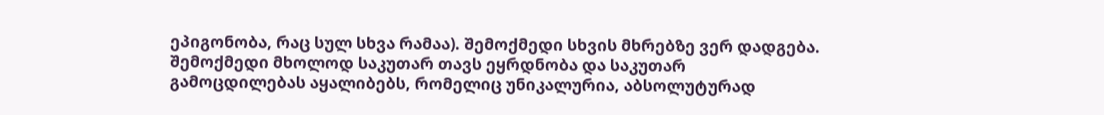ეპიგონობა, რაც სულ სხვა რამაა). შემოქმედი სხვის მხრებზე ვერ დადგება. შემოქმედი მხოლოდ საკუთარ თავს ეყრდნობა და საკუთარ გამოცდილებას აყალიბებს, რომელიც უნიკალურია, აბსოლუტურად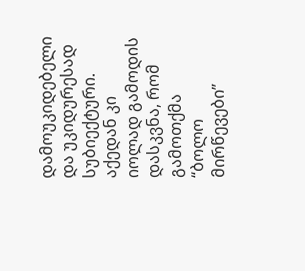დამოუკიდებელი და უკიდურესად სუბიექტური. აქედან კი იოლად გამოდის დასკვნა, რომ გამოთქმა “ბოლო მირწევები”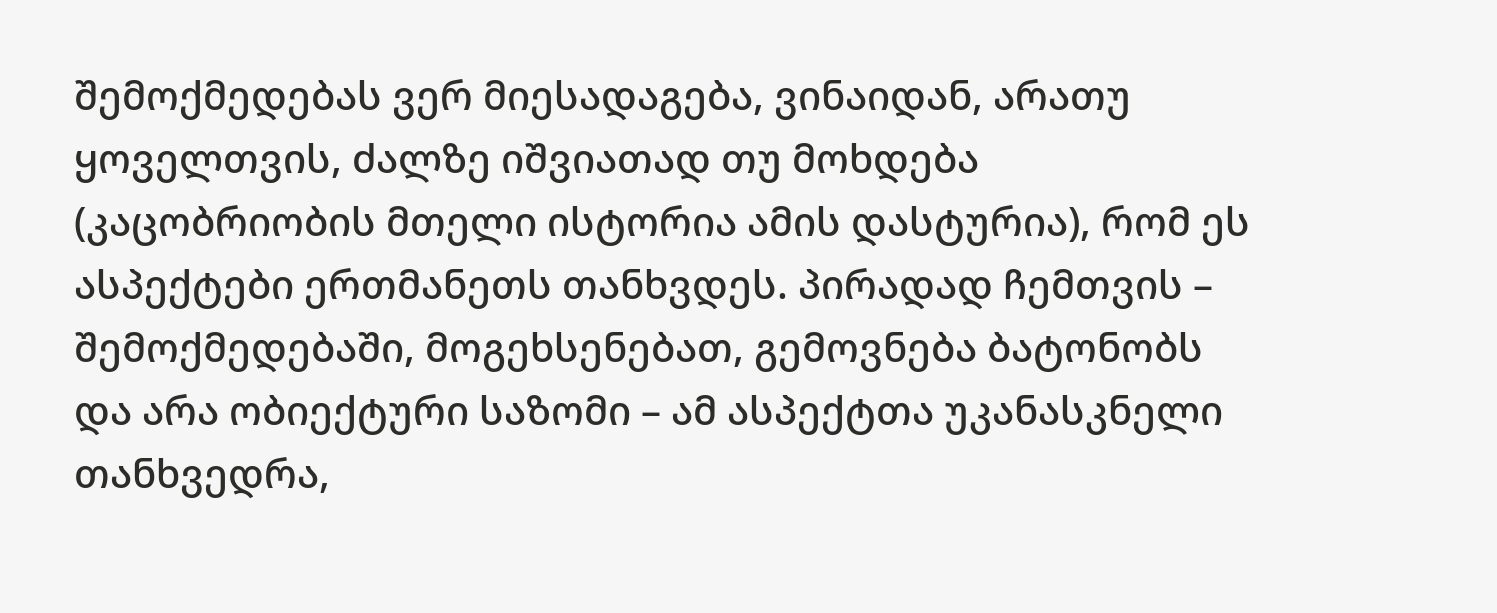შემოქმედებას ვერ მიესადაგება, ვინაიდან, არათუ ყოველთვის, ძალზე იშვიათად თუ მოხდება (კაცობრიობის მთელი ისტორია ამის დასტურია), რომ ეს ასპექტები ერთმანეთს თანხვდეს. პირადად ჩემთვის – შემოქმედებაში, მოგეხსენებათ, გემოვნება ბატონობს და არა ობიექტური საზომი – ამ ასპექტთა უკანასკნელი თანხვედრა,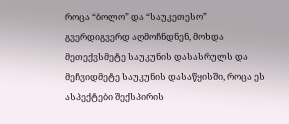როცა “ბოლო” და “საუკეთესო” გვერდიგვერდ აღმოჩნდნენ, მოხდა მეთექვსმეტე საუკუნის დასასრულს და მეჩვიდმეტე საუკუნის დასაწყისში, როცა ეს ასპექტები შექსპირის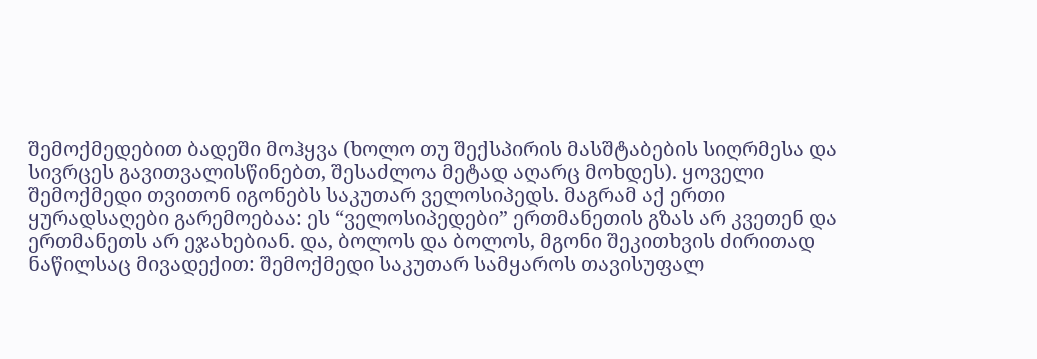შემოქმედებით ბადეში მოჰყვა (ხოლო თუ შექსპირის მასშტაბების სიღრმესა და სივრცეს გავითვალისწინებთ, შესაძლოა მეტად აღარც მოხდეს). ყოველი შემოქმედი თვითონ იგონებს საკუთარ ველოსიპედს. მაგრამ აქ ერთი ყურადსაღები გარემოებაა: ეს “ველოსიპედები” ერთმანეთის გზას არ კვეთენ და ერთმანეთს არ ეჯახებიან. და, ბოლოს და ბოლოს, მგონი შეკითხვის ძირითად ნაწილსაც მივადექით: შემოქმედი საკუთარ სამყაროს თავისუფალ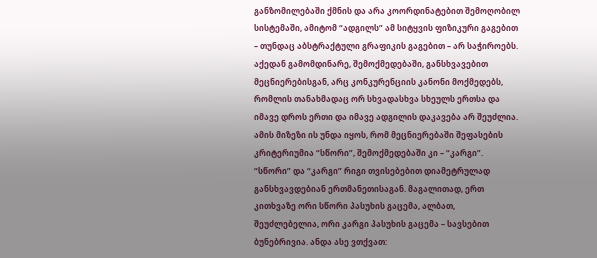განზომილებაში ქმნის და არა კოორდინატებით შემოღობილ სისტემაში, ამიტომ “ადგილს” ამ სიტყვის ფიზიკური გაგებით – თუნდაც აბსტრაქტული გრაფიკის გაგებით – არ საჭიროებს. აქედან გამომდინარე, შემოქმედებაში, განსხვავებით მეცნიერებისგან, არც კონკურენციის კანონი მოქმედებს, რომლის თანახმადაც ორ სხვადასხვა სხეულს ერთსა და იმავე დროს ერთი და იმავე ადგილის დაკავება არ შეუძლია. ამის მიზეზი ის უნდა იყოს, რომ მეცნიერებაში შეფასების კრიტერიუმია “სწორი”, შემოქმედებაში კი – “კარგი”. “სწორი” და “კარგი” რიგი თვისებებით დიამეტრულად განსხვავდებიან ერთმანეთისაგან. მაგალითად, ერთ კითხვაზე ორი სწორი პასუხის გაცემა, ალბათ, შეუძლებელია, ორი კარგი პასუხის გაცემა – სავსებით ბუნებრივია. ანდა ასე ვთქვათ: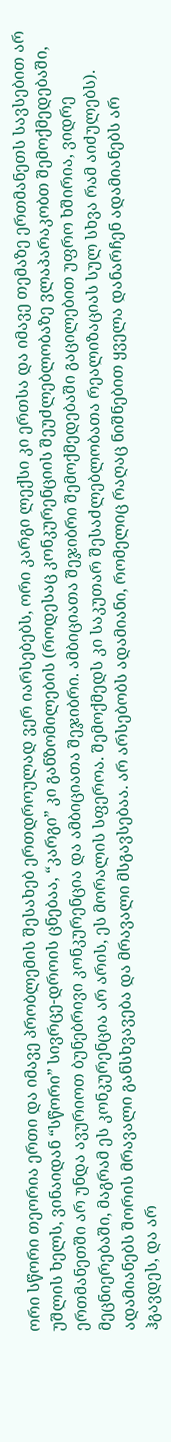ორი სწორი თეორია ერთი და იმავე პრობლემის შესახებ ერთდროულად ვერ იარსებებს, ორი კარგი ლექსი კი ერთსა და იმავე თემაზე ერთმანეთს სავსებით არ უშლის ხელს, ვინაიდან “სწორი” სივრცე-დროის ცნებაა, “კარგი” კი განზომილების (როდესაც კონკურენციის შეუძლებლობაზე ვლაპარაკობთ შემოქმედებაში, ერთმანეთში არ უნდა ავურიოთ ბუნებრივი კონკურენცია და ამბიციათა შეჯიბრი. ამბიციათა შეჯიბრი შემოქმედებაში გაცილებით უფრო ხშირია, ვიდრე მეცნიერებაში, მაგრამ ეს კონკურენცია არ არის, ეს მორალის სფეროა. შემოქმედს კი საკუთარ შესაძლებლობათა რეალიზაციას სულ სხვა რამ აიძულებს). ადამიანებს შორის მრავალი განსხვავება და მრავალი მსგავსებაა. არ არსებობს ადამიანი, რომელიც რაღაც ნიშნებით ყველა დანარჩენ ადამიანებს არ ჰგავდეს, და არ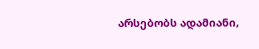არსებობს ადამიანი,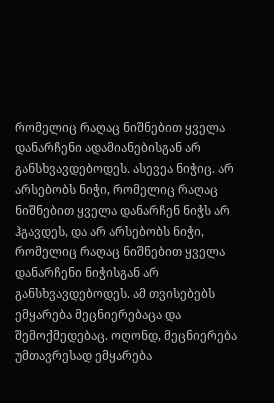რომელიც რაღაც ნიშნებით ყველა დანარჩენი ადამიანებისგან არ განსხვავდებოდეს. ასევეა ნიჭიც. არ არსებობს ნიჭი, რომელიც რაღაც ნიშნებით ყველა დანარჩენ ნიჭს არ ჰგავდეს, და არ არსებობს ნიჭი, რომელიც რაღაც ნიშნებით ყველა დანარჩენი ნიჭისგან არ განსხვავდებოდეს. ამ თვისებებს ემყარება მეცნიერებაცა და შემოქმედებაც. ოღონდ, მეცნიერება უმთავრესად ემყარება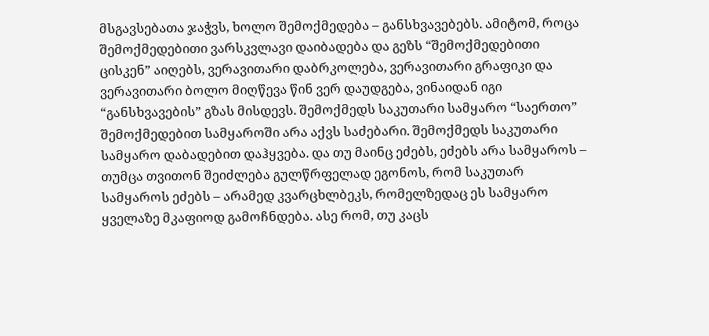მსგავსებათა ჯაჭვს, ხოლო შემოქმედება – განსხვავებებს. ამიტომ, როცა შემოქმედებითი ვარსკვლავი დაიბადება და გეზს “შემოქმედებითი ცისკენ” აიღებს, ვერავითარი დაბრკოლება, ვერავითარი გრაფიკი და ვერავითარი ბოლო მიღწევა წინ ვერ დაუდგება, ვინაიდან იგი “განსხვავების” გზას მისდევს. შემოქმედს საკუთარი სამყარო “საერთო” შემოქმედებით სამყაროში არა აქვს საძებარი. შემოქმედს საკუთარი სამყარო დაბადებით დაჰყვება. და თუ მაინც ეძებს, ეძებს არა სამყაროს – თუმცა თვითონ შეიძლება გულწრფელად ეგონოს, რომ საკუთარ სამყაროს ეძებს – არამედ კვარცხლბეკს, რომელზედაც ეს სამყარო ყველაზე მკაფიოდ გამოჩნდება. ასე რომ, თუ კაცს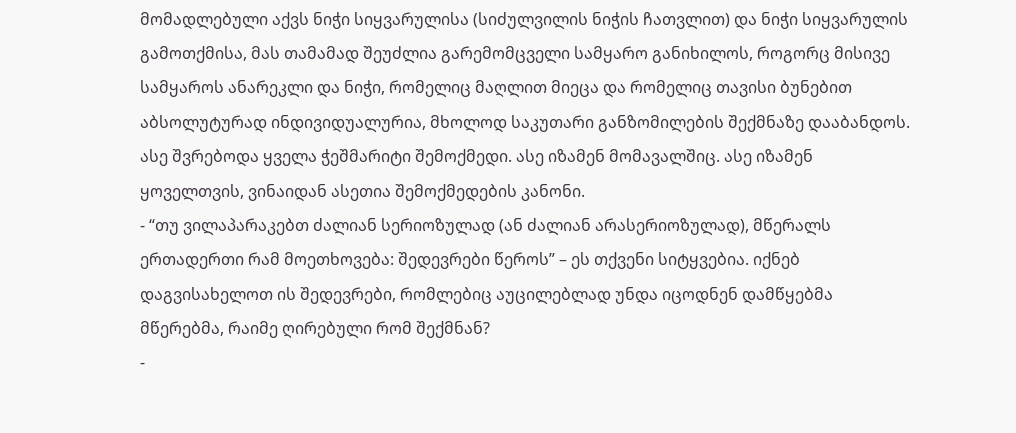მომადლებული აქვს ნიჭი სიყვარულისა (სიძულვილის ნიჭის ჩათვლით) და ნიჭი სიყვარულის გამოთქმისა, მას თამამად შეუძლია გარემომცველი სამყარო განიხილოს, როგორც მისივე სამყაროს ანარეკლი და ნიჭი, რომელიც მაღლით მიეცა და რომელიც თავისი ბუნებით აბსოლუტურად ინდივიდუალურია, მხოლოდ საკუთარი განზომილების შექმნაზე დააბანდოს. ასე შვრებოდა ყველა ჭეშმარიტი შემოქმედი. ასე იზამენ მომავალშიც. ასე იზამენ ყოველთვის, ვინაიდან ასეთია შემოქმედების კანონი.
- “თუ ვილაპარაკებთ ძალიან სერიოზულად (ან ძალიან არასერიოზულად), მწერალს ერთადერთი რამ მოეთხოვება: შედევრები წეროს” – ეს თქვენი სიტყვებია. იქნებ დაგვისახელოთ ის შედევრები, რომლებიც აუცილებლად უნდა იცოდნენ დამწყებმა მწერებმა, რაიმე ღირებული რომ შექმნან?
-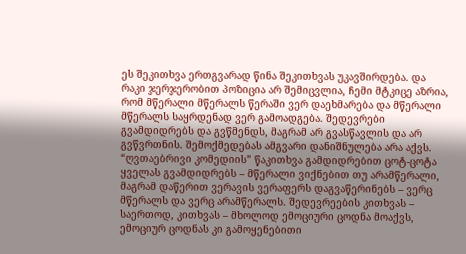ეს შეკითხვა ერთგვარად წინა შეკითხვას უკავშირდება. და რაკი ჯერჯერობით პოზიცია არ შემიცვლია, ჩემი მტკიცე აზრია, რომ მწერალი მწერალს წერაში ვერ დაეხმარება და მწერალი მწერალს საყრდენად ვერ გამოადგება. შედევრები გვამდიდრებს და გვწმენდს, მაგრამ არ გვასწავლის და არ გვწვრთნის. შემოქმედებას ამგვარი დანიშნულება არა აქვს. “ღვთაებრივი კომედიის” წაკითხვა გამდიდრებით ცოტ-ცოტა ყველას გვამდიდრებს – მწერალი ვიქნებით თუ არამწერალი, მაგრამ დაწერით ვერავის ვერაფერს დაგვაწერინებს – ვერც მწერალს და ვერც არამწერალს. შედევრეების კითხვას – საერთოდ, კითხვას – მხოლოდ ემოციური ცოდნა მოაქვს, ემოციურ ცოდნას კი გამოყენებითი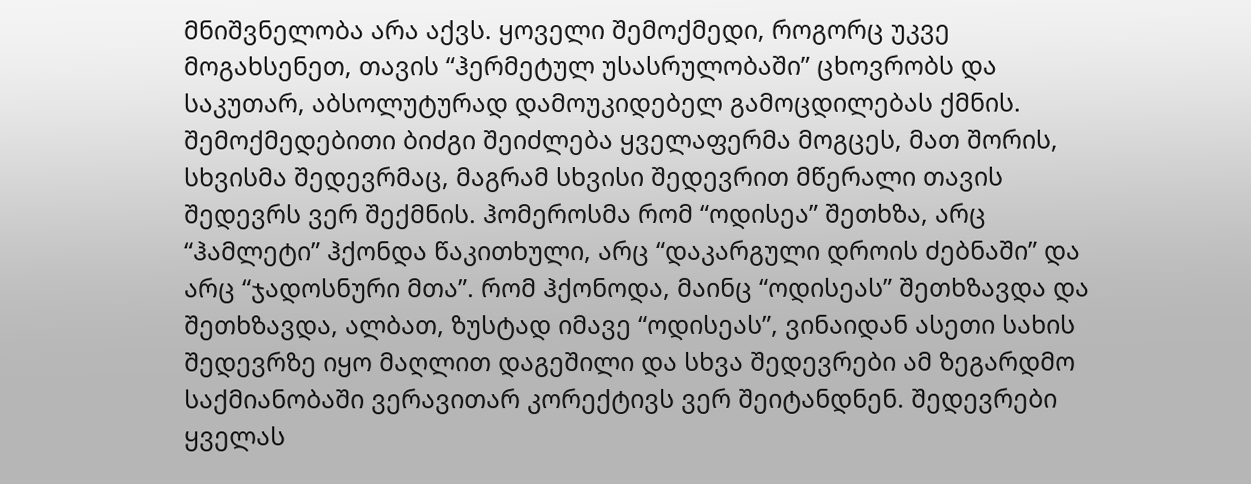მნიშვნელობა არა აქვს. ყოველი შემოქმედი, როგორც უკვე მოგახსენეთ, თავის “ჰერმეტულ უსასრულობაში” ცხოვრობს და საკუთარ, აბსოლუტურად დამოუკიდებელ გამოცდილებას ქმნის. შემოქმედებითი ბიძგი შეიძლება ყველაფერმა მოგცეს, მათ შორის, სხვისმა შედევრმაც, მაგრამ სხვისი შედევრით მწერალი თავის შედევრს ვერ შექმნის. ჰომეროსმა რომ “ოდისეა” შეთხზა, არც “ჰამლეტი” ჰქონდა წაკითხული, არც “დაკარგული დროის ძებნაში” და არც “ჯადოსნური მთა”. რომ ჰქონოდა, მაინც “ოდისეას” შეთხზავდა და შეთხზავდა, ალბათ, ზუსტად იმავე “ოდისეას”, ვინაიდან ასეთი სახის შედევრზე იყო მაღლით დაგეშილი და სხვა შედევრები ამ ზეგარდმო საქმიანობაში ვერავითარ კორექტივს ვერ შეიტანდნენ. შედევრები ყველას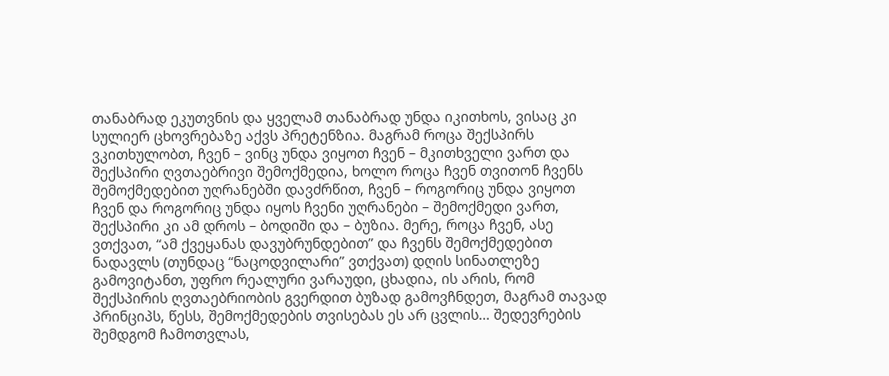თანაბრად ეკუთვნის და ყველამ თანაბრად უნდა იკითხოს, ვისაც კი სულიერ ცხოვრებაზე აქვს პრეტენზია. მაგრამ როცა შექსპირს ვკითხულობთ, ჩვენ – ვინც უნდა ვიყოთ ჩვენ – მკითხველი ვართ და შექსპირი ღვთაებრივი შემოქმედია, ხოლო როცა ჩვენ თვითონ ჩვენს შემოქმედებით უღრანებში დავძრწით, ჩვენ – როგორიც უნდა ვიყოთ ჩვენ და როგორიც უნდა იყოს ჩვენი უღრანები – შემოქმედი ვართ, შექსპირი კი ამ დროს – ბოდიში და – ბუზია. მერე, როცა ჩვენ, ასე ვთქვათ, “ამ ქვეყანას დავუბრუნდებით” და ჩვენს შემოქმედებით ნადავლს (თუნდაც “ნაცოდვილარი” ვთქვათ) დღის სინათლეზე გამოვიტანთ, უფრო რეალური ვარაუდი, ცხადია, ის არის, რომ შექსპირის ღვთაებრიობის გვერდით ბუზად გამოვჩნდეთ, მაგრამ თავად პრინციპს, წესს, შემოქმედების თვისებას ეს არ ცვლის… შედევრების შემდგომ ჩამოთვლას,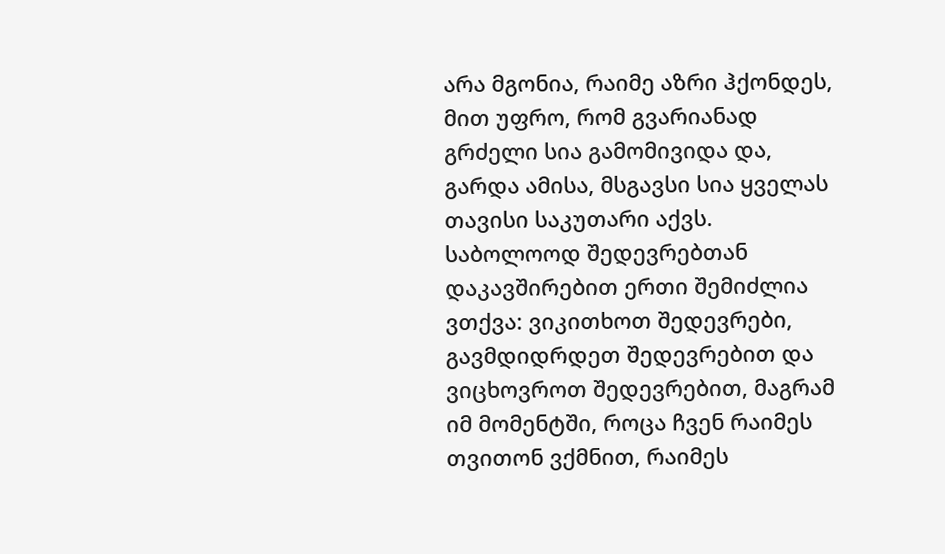არა მგონია, რაიმე აზრი ჰქონდეს, მით უფრო, რომ გვარიანად გრძელი სია გამომივიდა და, გარდა ამისა, მსგავსი სია ყველას თავისი საკუთარი აქვს. საბოლოოდ შედევრებთან დაკავშირებით ერთი შემიძლია ვთქვა: ვიკითხოთ შედევრები, გავმდიდრდეთ შედევრებით და ვიცხოვროთ შედევრებით, მაგრამ იმ მომენტში, როცა ჩვენ რაიმეს თვითონ ვქმნით, რაიმეს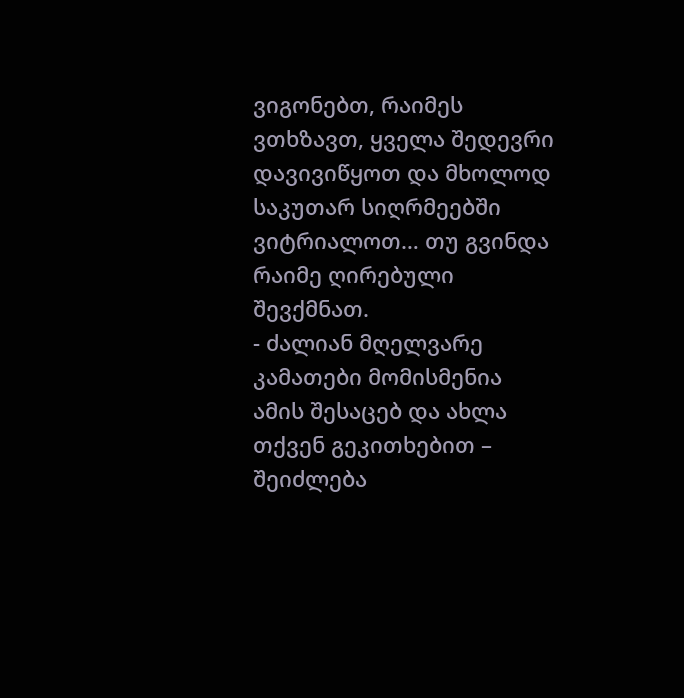ვიგონებთ, რაიმეს ვთხზავთ, ყველა შედევრი დავივიწყოთ და მხოლოდ საკუთარ სიღრმეებში ვიტრიალოთ… თუ გვინდა რაიმე ღირებული შევქმნათ.
- ძალიან მღელვარე კამათები მომისმენია ამის შესაცებ და ახლა თქვენ გეკითხებით – შეიძლება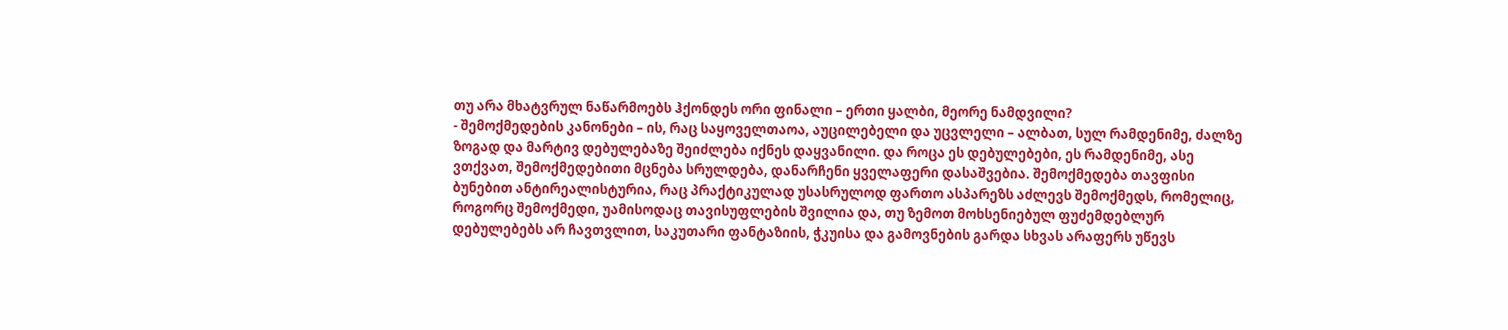თუ არა მხატვრულ ნაწარმოებს ჰქონდეს ორი ფინალი – ერთი ყალბი, მეორე ნამდვილი?
- შემოქმედების კანონები – ის, რაც საყოველთაოა, აუცილებელი და უცვლელი – ალბათ, სულ რამდენიმე, ძალზე ზოგად და მარტივ დებულებაზე შეიძლება იქნეს დაყვანილი. და როცა ეს დებულებები, ეს რამდენიმე, ასე ვთქვათ, შემოქმედებითი მცნება სრულდება, დანარჩენი ყველაფერი დასაშვებია. შემოქმედება თავფისი ბუნებით ანტირეალისტურია, რაც პრაქტიკულად უსასრულოდ ფართო ასპარეზს აძლევს შემოქმედს, რომელიც, როგორც შემოქმედი, უამისოდაც თავისუფლების შვილია და, თუ ზემოთ მოხსენიებულ ფუძემდებლურ დებულებებს არ ჩავთვლით, საკუთარი ფანტაზიის, ჭკუისა და გამოვნების გარდა სხვას არაფერს უწევს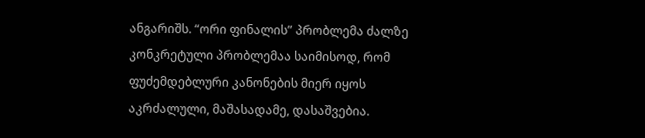ანგარიშს. “ორი ფინალის” პრობლემა ძალზე კონკრეტული პრობლემაა საიმისოდ, რომ ფუძემდებლური კანონების მიერ იყოს აკრძალული, მაშასადამე, დასაშვებია.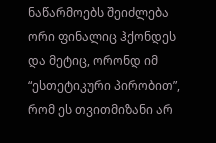ნაწარმოებს შეიძლება ორი ფინალიც ჰქონდეს და მეტიც, ორონდ იმ “ესთეტიკური პირობით”, რომ ეს თვითმიზანი არ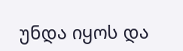უნდა იყოს და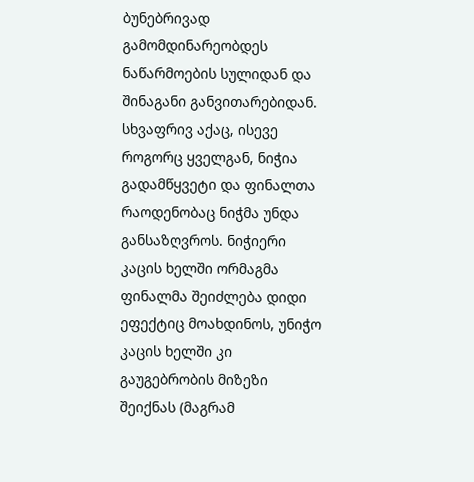ბუნებრივად გამომდინარეობდეს ნაწარმოების სულიდან და შინაგანი განვითარებიდან. სხვაფრივ აქაც, ისევე როგორც ყველგან, ნიჭია გადამწყვეტი და ფინალთა რაოდენობაც ნიჭმა უნდა განსაზღვროს. ნიჭიერი კაცის ხელში ორმაგმა ფინალმა შეიძლება დიდი ეფექტიც მოახდინოს, უნიჭო კაცის ხელში კი გაუგებრობის მიზეზი შეიქნას (მაგრამ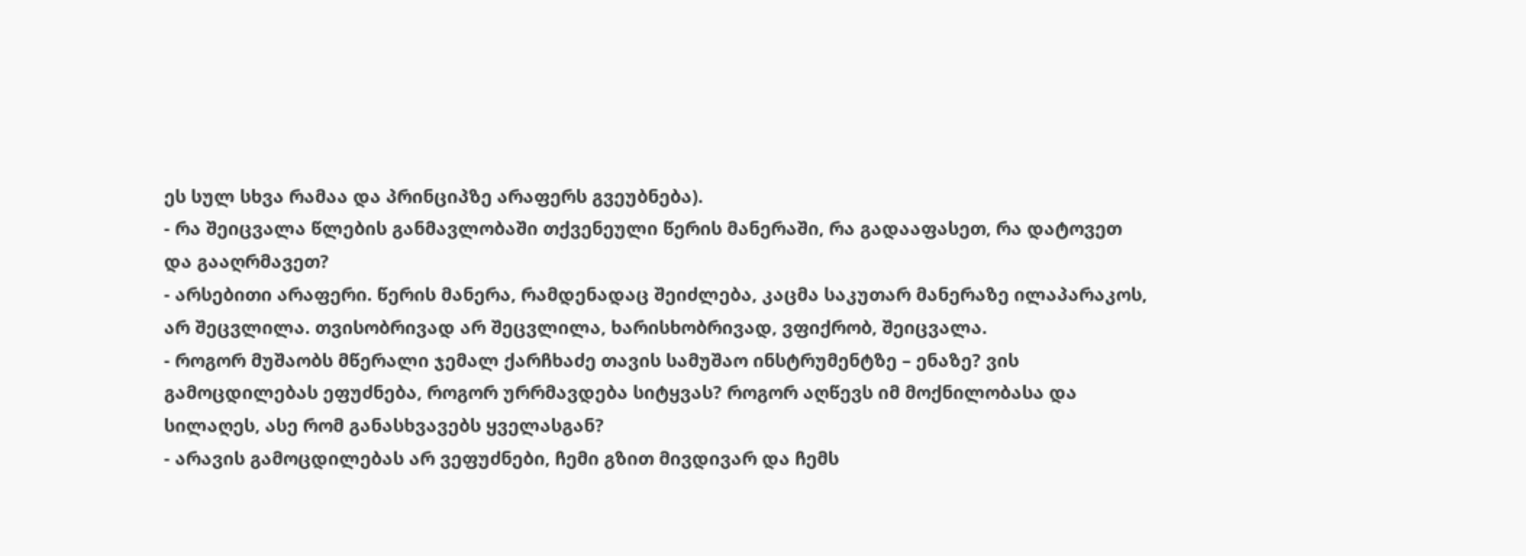ეს სულ სხვა რამაა და პრინციპზე არაფერს გვეუბნება).
- რა შეიცვალა წლების განმავლობაში თქვენეული წერის მანერაში, რა გადააფასეთ, რა დატოვეთ და გააღრმავეთ?
- არსებითი არაფერი. წერის მანერა, რამდენადაც შეიძლება, კაცმა საკუთარ მანერაზე ილაპარაკოს, არ შეცვლილა. თვისობრივად არ შეცვლილა, ხარისხობრივად, ვფიქრობ, შეიცვალა.
- როგორ მუშაობს მწერალი ჯემალ ქარჩხაძე თავის სამუშაო ინსტრუმენტზე – ენაზე? ვის გამოცდილებას ეფუძნება, როგორ ურრმავდება სიტყვას? როგორ აღწევს იმ მოქნილობასა და სილაღეს, ასე რომ განასხვავებს ყველასგან?
- არავის გამოცდილებას არ ვეფუძნები, ჩემი გზით მივდივარ და ჩემს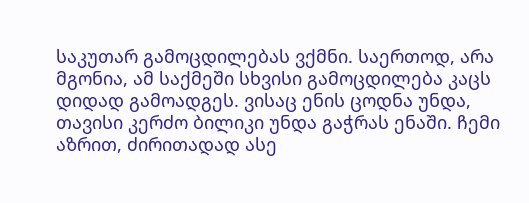საკუთარ გამოცდილებას ვქმნი. საერთოდ, არა მგონია, ამ საქმეში სხვისი გამოცდილება კაცს დიდად გამოადგეს. ვისაც ენის ცოდნა უნდა, თავისი კერძო ბილიკი უნდა გაჭრას ენაში. ჩემი აზრით, ძირითადად ასე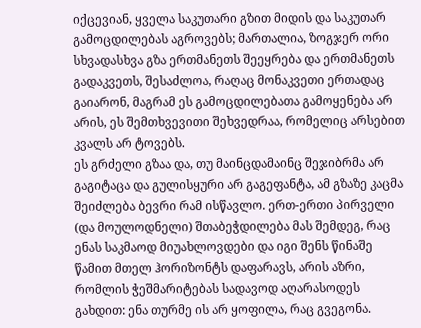იქცევიან, ყველა საკუთარი გზით მიდის და საკუთარ გამოცდილებას აგროვებს; მართალია, ზოგჯერ ორი სხვადასხვა გზა ერთმანეთს შეეყრება და ერთმანეთს გადაკვეთს, შესაძლოა, რაღაც მონაკვეთი ერთადაც გაიარონ, მაგრამ ეს გამოცდილებათა გამოყენება არ არის, ეს შემთხვევითი შეხვედრაა, რომელიც არსებით კვალს არ ტოვებს.
ეს გრძელი გზაა და, თუ მაინცდამაინც შეჯიბრმა არ გაგიტაცა და გულისყური არ გაგეფანტა, ამ გზაზე კაცმა შეიძლება ბევრი რამ ისწავლო. ერთ-ერთი პირველი (და მოულოდნელი) შთაბეჭდილება მას შემდეგ, რაც ენას საკმაოდ მიუახლოვდები და იგი შენს წინაშე წამით მთელ ჰორიზონტს დაფარავს, არის აზრი, რომლის ჭეშმარიტებას სადავოდ აღარასოდეს გახდით: ენა თურმე ის არ ყოფილა, რაც გვეგონა.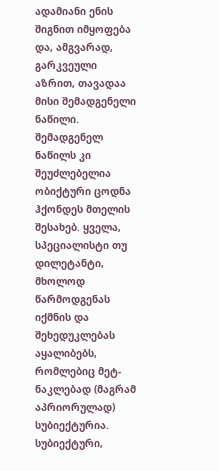ადამიანი ენის შიგნით იმყოფება და, ამგვარად, გარკვეული აზრით, თავადაა მისი შემადგენელი ნაწილი. შემადგენელ ნაწილს კი შეუძლებელია ობიქტური ცოდნა ჰქონდეს მთელის შესახებ. ყველა, სპეციალისტი თუ დილეტანტი, მხოლოდ წარმოდგენას იქმნის და შეხედუკლებას აყალიბებს, რომლებიც მეტ-ნაკლებად (მაგრამ აპრიორულად) სუბიექტურია. სუბიექტური,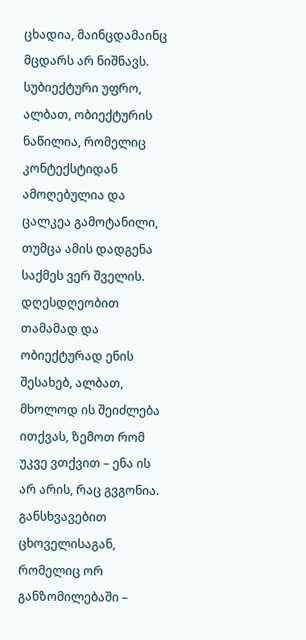ცხადია, მაინცდამაინც მცდარს არ ნიშნავს. სუბიექტური უფრო, ალბათ, ობიექტურის ნაწილია, რომელიც კონტექსტიდან ამოღებულია და ცალკეა გამოტანილი, თუმცა ამის დადგენა საქმეს ვერ შველის. დღესდღეობით თამამად და ობიექტურად ენის შესახებ, ალბათ, მხოლოდ ის შეიძლება ითქვას, ზემოთ რომ უკვე ვთქვით – ენა ის არ არის, რაც გვგონია.
განსხვავებით ცხოველისაგან, რომელიც ორ განზომილებაში –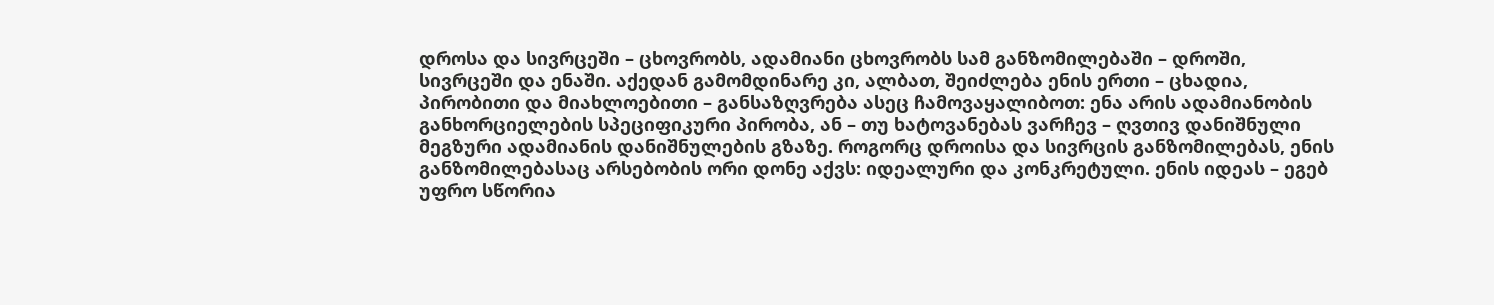დროსა და სივრცეში – ცხოვრობს, ადამიანი ცხოვრობს სამ განზომილებაში – დროში, სივრცეში და ენაში. აქედან გამომდინარე კი, ალბათ, შეიძლება ენის ერთი – ცხადია, პირობითი და მიახლოებითი – განსაზღვრება ასეც ჩამოვაყალიბოთ: ენა არის ადამიანობის განხორციელების სპეციფიკური პირობა, ან – თუ ხატოვანებას ვარჩევ – ღვთივ დანიშნული მეგზური ადამიანის დანიშნულების გზაზე. როგორც დროისა და სივრცის განზომილებას, ენის განზომილებასაც არსებობის ორი დონე აქვს: იდეალური და კონკრეტული. ენის იდეას – ეგებ უფრო სწორია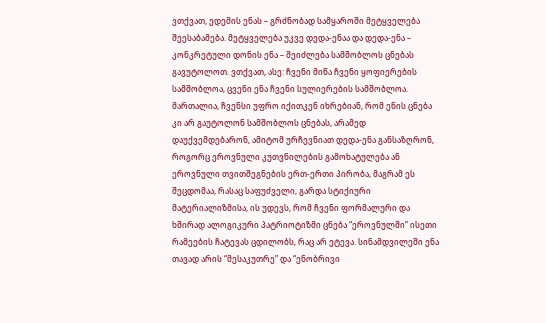ვთქვათ, ედემის ენას – გრძნობად სამყაროში მეტყველება შეესაბამება. მეტყველება უკვე დედა-ენაა და დედა-ენა – კონკრეტული დონის ენა – შეიძლება სამშობლოს ცნებას გავუტოლოთ. ვთქვათ, ასე: ჩვენი მიწა ჩვენი ყოფიერების სამშობლოა, ცვენი ენა ჩვენი სულიერების სამშობლოა. მართალია, ჩვენსი უფრო იქითკენ იხრებიან, რომ ენის ცნება კი არ გაუტოლონ სამშობლოს ცნებას, არამედ დაუქვემდებარონ, ამიტომ ურჩევნიათ დედა-ენა განსაზღრონ, როგორც ეროვნული კუთვნილების გამოხატულება ან ეროვნული თვითშეგნების ერთ-ერთი პირობა, მაგრამ ეს შეცდომაა, რასაც საფუძველი, გარდა სტიქიური მატერიალიზმისა, ის უდევს, რომ ჩვენი ფორმალური და ხშირად ალოგიკური პატრიოტიზმი ცნება “ეროვნულში” ისეთი რამეების ჩატევას ცდილობს, რაც არ ეტევა. სინამდვილეში ენა თავად არის “მესაკუთრე” და “ენობრივი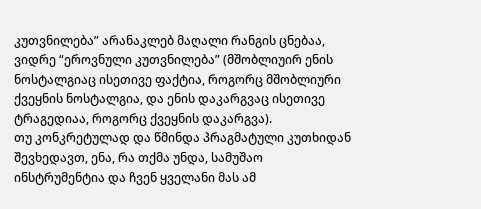კუთვნილება” არანაკლებ მაღალი რანგის ცნებაა, ვიდრე “ეროვნული კუთვნილება” (მშობლიუირ ენის ნოსტალგიაც ისეთივე ფაქტია, როგორც მშობლიური ქვეყნის ნოსტალგია, და ენის დაკარგვაც ისეთივე ტრაგედიაა, როგორც ქვეყნის დაკარგვა).
თუ კონკრეტულად და წმინდა პრაგმატული კუთხიდან შევხედავთ, ენა, რა თქმა უნდა, სამუშაო ინსტრუმენტია და ჩვენ ყველანი მას ამ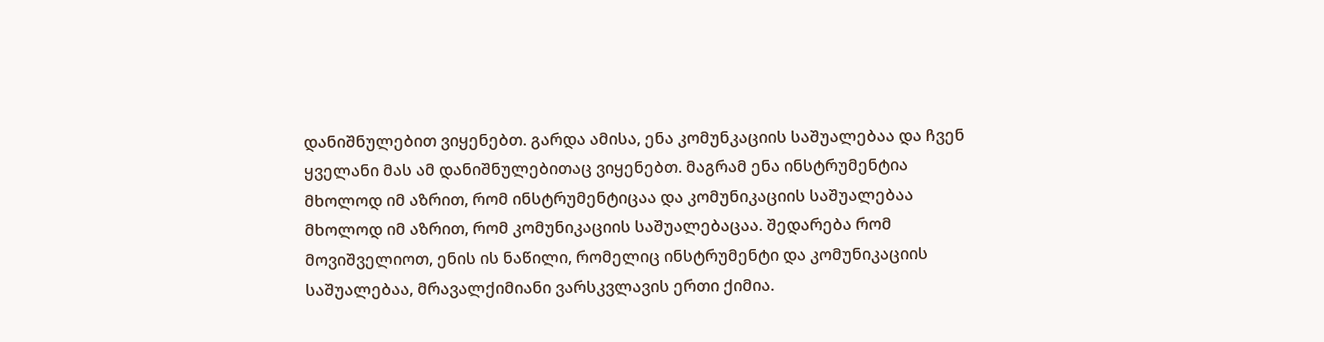დანიშნულებით ვიყენებთ. გარდა ამისა, ენა კომუნკაციის საშუალებაა და ჩვენ ყველანი მას ამ დანიშნულებითაც ვიყენებთ. მაგრამ ენა ინსტრუმენტია მხოლოდ იმ აზრით, რომ ინსტრუმენტიცაა და კომუნიკაციის საშუალებაა მხოლოდ იმ აზრით, რომ კომუნიკაციის საშუალებაცაა. შედარება რომ მოვიშველიოთ, ენის ის ნაწილი, რომელიც ინსტრუმენტი და კომუნიკაციის საშუალებაა, მრავალქიმიანი ვარსკვლავის ერთი ქიმია.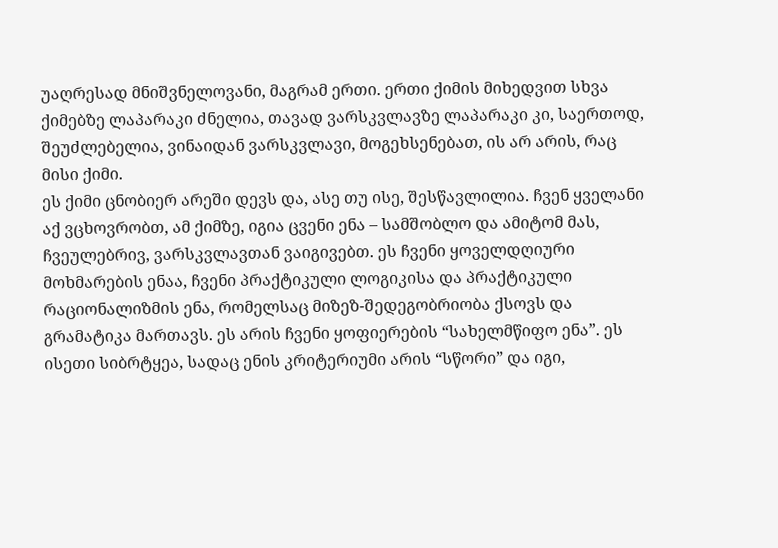უაღრესად მნიშვნელოვანი, მაგრამ ერთი. ერთი ქიმის მიხედვით სხვა ქიმებზე ლაპარაკი ძნელია, თავად ვარსკვლავზე ლაპარაკი კი, საერთოდ, შეუძლებელია, ვინაიდან ვარსკვლავი, მოგეხსენებათ, ის არ არის, რაც მისი ქიმი.
ეს ქიმი ცნობიერ არეში დევს და, ასე თუ ისე, შესწავლილია. ჩვენ ყველანი აქ ვცხოვრობთ, ამ ქიმზე, იგია ცვენი ენა – სამშობლო და ამიტომ მას, ჩვეულებრივ, ვარსკვლავთან ვაიგივებთ. ეს ჩვენი ყოველდღიური მოხმარების ენაა, ჩვენი პრაქტიკული ლოგიკისა და პრაქტიკული რაციონალიზმის ენა, რომელსაც მიზეზ-შედეგობრიობა ქსოვს და გრამატიკა მართავს. ეს არის ჩვენი ყოფიერების “სახელმწიფო ენა”. ეს ისეთი სიბრტყეა, სადაც ენის კრიტერიუმი არის “სწორი” და იგი,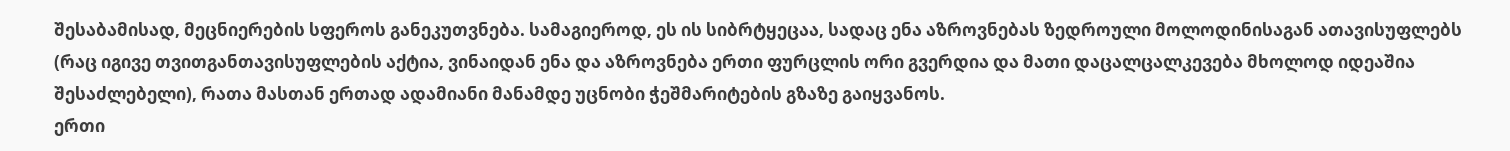შესაბამისად, მეცნიერების სფეროს განეკუთვნება. სამაგიეროდ, ეს ის სიბრტყეცაა, სადაც ენა აზროვნებას ზედროული მოლოდინისაგან ათავისუფლებს (რაც იგივე თვითგანთავისუფლების აქტია, ვინაიდან ენა და აზროვნება ერთი ფურცლის ორი გვერდია და მათი დაცალცალკევება მხოლოდ იდეაშია შესაძლებელი), რათა მასთან ერთად ადამიანი მანამდე უცნობი ჭეშმარიტების გზაზე გაიყვანოს.
ერთი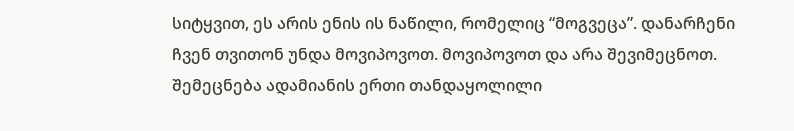სიტყვით, ეს არის ენის ის ნაწილი, რომელიც “მოგვეცა”. დანარჩენი ჩვენ თვითონ უნდა მოვიპოვოთ. მოვიპოვოთ და არა შევიმეცნოთ. შემეცნება ადამიანის ერთი თანდაყოლილი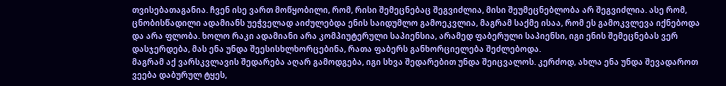თვისებათაგანია. ჩვენ ისე ვართ მოწყობილი, რომ, რისი შემეცნებაც შეგვიძლია, მისი შეუმეცნებლობა არ შეგვიძლია. ასე რომ, ცნობისწადილი ადამიანს უეჭველად აიძულებდა ენის საიდუმლო გამოეკვლია, მაგრამ საქმე ისაა, რომ ეს გამოკვლევა იქნებოდა და არა ფლობა. ხოლო რაკი ადამიანი არა კომპიუტერული საპიენსია, არამედ ფაბერული საპიენსი, იგი ენის შემეცნებას ვერ დასჯერდება, მას ენა უნდა შეესისხლხორცებინა, რათა ფაბერს განხორციელება შეძლებოდა.
მაგრამ აქ ვარსკვლავის შედარება აღარ გამოდგება, იგი სხვა შედარებით უნდა შეიცვალოს. კერძოდ, ახლა ენა უნდა შევადაროთ ვეება დაბურულ ტყეს,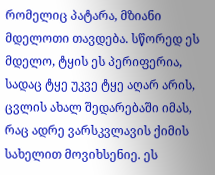რომელიც პატარა, მზიანი მდელოთი თავდება. სწორედ ეს მდელო, ტყის ეს პერიფერია, სადაც ტყე უკვე ტყე აღარ არის, ცვლის ახალ შედარებაში იმას, რაც ადრე ვარსკვლავის ქიმის სახელით მოვიხსენიე. ეს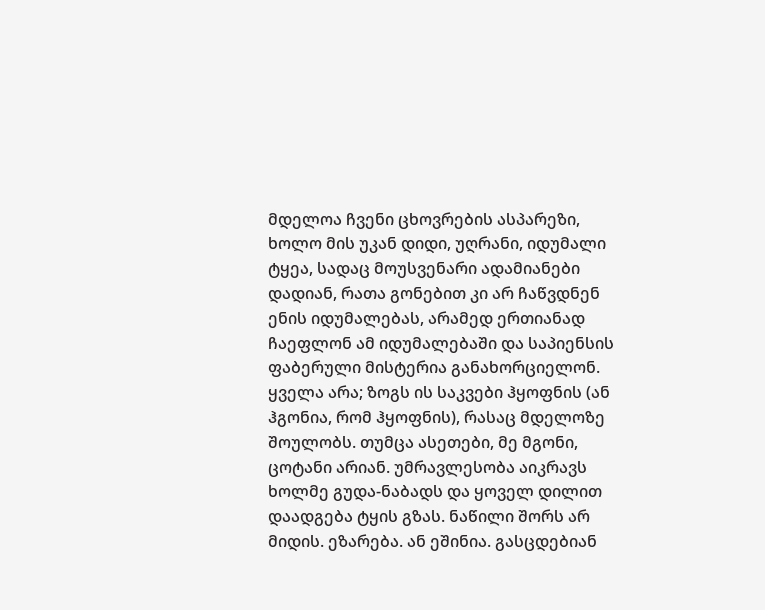მდელოა ჩვენი ცხოვრების ასპარეზი, ხოლო მის უკან დიდი, უღრანი, იდუმალი ტყეა, სადაც მოუსვენარი ადამიანები დადიან, რათა გონებით კი არ ჩაწვდნენ ენის იდუმალებას, არამედ ერთიანად ჩაეფლონ ამ იდუმალებაში და საპიენსის ფაბერული მისტერია განახორციელონ.
ყველა არა; ზოგს ის საკვები ჰყოფნის (ან ჰგონია, რომ ჰყოფნის), რასაც მდელოზე შოულობს. თუმცა ასეთები, მე მგონი, ცოტანი არიან. უმრავლესობა აიკრავს ხოლმე გუდა-ნაბადს და ყოველ დილით დაადგება ტყის გზას. ნაწილი შორს არ მიდის. ეზარება. ან ეშინია. გასცდებიან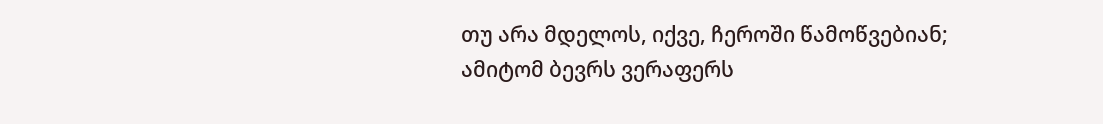თუ არა მდელოს, იქვე, ჩეროში წამოწვებიან; ამიტომ ბევრს ვერაფერს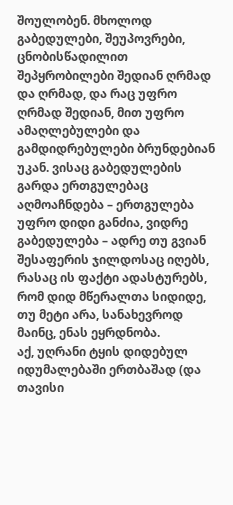შოულობენ. მხოლოდ გაბედულები, შეუპოვრები, ცნობისწადილით შეპყრობილები შედიან ღრმად და ღრმად, და რაც უფრო ღრმად შედიან, მით უფრო ამაღლებულები და გამდიდრებულები ბრუნდებიან უკან. ვისაც გაბედულების გარდა ერთგულებაც აღმოაჩნდება – ერთგულება უფრო დიდი განძია, ვიდრე გაბედულება – ადრე თუ გვიან შესაფერის ჯილდოსაც იღებს, რასაც ის ფაქტი ადასტურებს, რომ დიდ მწერალთა სიდიდე, თუ მეტი არა, სანახევროდ მაინც, ენას ეყრდნობა.
აქ, უღრანი ტყის დიდებულ იდუმალებაში ერთბაშად (და თავისი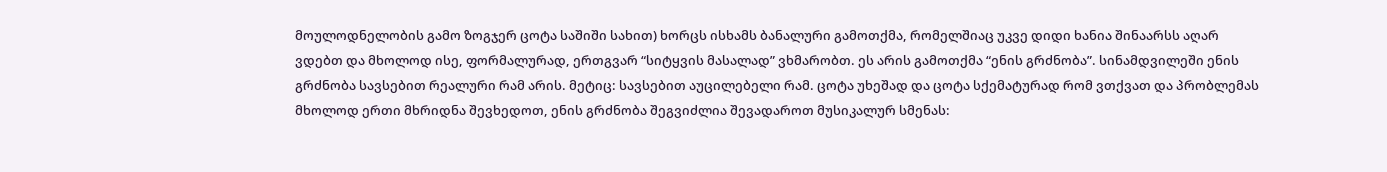მოულოდნელობის გამო ზოგჯერ ცოტა საშიში სახით) ხორცს ისხამს ბანალური გამოთქმა, რომელშიაც უკვე დიდი ხანია შინაარსს აღარ ვდებთ და მხოლოდ ისე, ფორმალურად, ერთგვარ “სიტყვის მასალად” ვხმარობთ. ეს არის გამოთქმა “ენის გრძნობა”. სინამდვილეში ენის გრძნობა სავსებით რეალური რამ არის. მეტიც: სავსებით აუცილებელი რამ. ცოტა უხეშად და ცოტა სქემატურად რომ ვთქვათ და პრობლემას მხოლოდ ერთი მხრიდნა შევხედოთ, ენის გრძნობა შეგვიძლია შევადაროთ მუსიკალურ სმენას: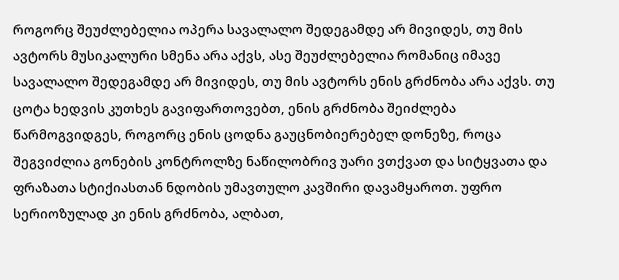როგორც შეუძლებელია ოპერა სავალალო შედეგამდე არ მივიდეს, თუ მის ავტორს მუსიკალური სმენა არა აქვს, ასე შეუძლებელია რომანიც იმავე სავალალო შედეგამდე არ მივიდეს, თუ მის ავტორს ენის გრძნობა არა აქვს. თუ ცოტა ხედვის კუთხეს გავიფართოვებთ, ენის გრძნობა შეიძლება წარმოგვიდგეს, როგორც ენის ცოდნა გაუცნობიერებელ დონეზე, როცა შეგვიძლია გონების კონტროლზე ნაწილობრივ უარი ვთქვათ და სიტყვათა და ფრაზათა სტიქიასთან ნდობის უმავთულო კავშირი დავამყაროთ. უფრო სერიოზულად კი ენის გრძნობა, ალბათ,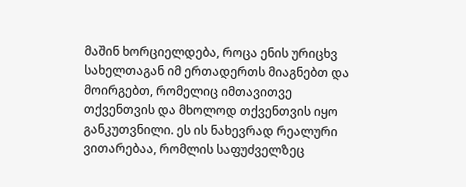მაშინ ხორციელდება, როცა ენის ურიცხვ სახელთაგან იმ ერთადერთს მიაგნებთ და მოირგებთ, რომელიც იმთავითვე თქვენთვის და მხოლოდ თქვენთვის იყო განკუთვნილი. ეს ის ნახევრად რეალური ვითარებაა, რომლის საფუძველზეც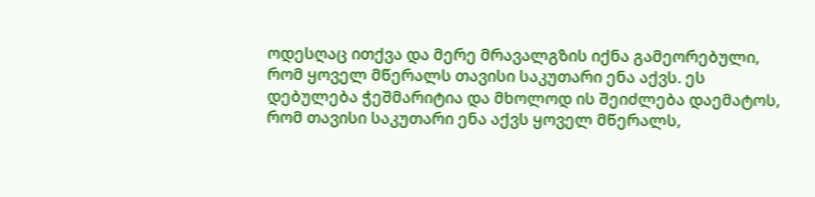ოდესღაც ითქვა და მერე მრავალგზის იქნა გამეორებული, რომ ყოველ მწერალს თავისი საკუთარი ენა აქვს. ეს დებულება ჭეშმარიტია და მხოლოდ ის შეიძლება დაემატოს, რომ თავისი საკუთარი ენა აქვს ყოველ მწერალს,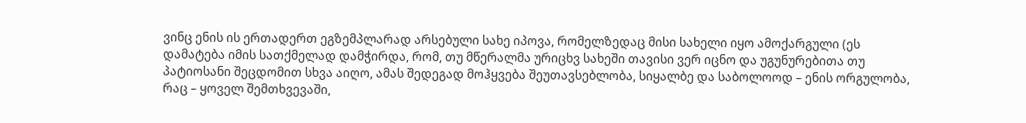ვინც ენის ის ერთადერთ ეგზემპლარად არსებული სახე იპოვა, რომელზედაც მისი სახელი იყო ამოქარგული (ეს დამატება იმის სათქმელად დამჭირდა, რომ, თუ მწერალმა ურიცხვ სახეში თავისი ვერ იცნო და უგუნურებითა თუ პატიოსანი შეცდომით სხვა აიღო, ამას შედეგად მოჰყვება შეუთავსებლობა, სიყალბე და საბოლოოდ – ენის ორგულობა, რაც – ყოველ შემთხვევაში,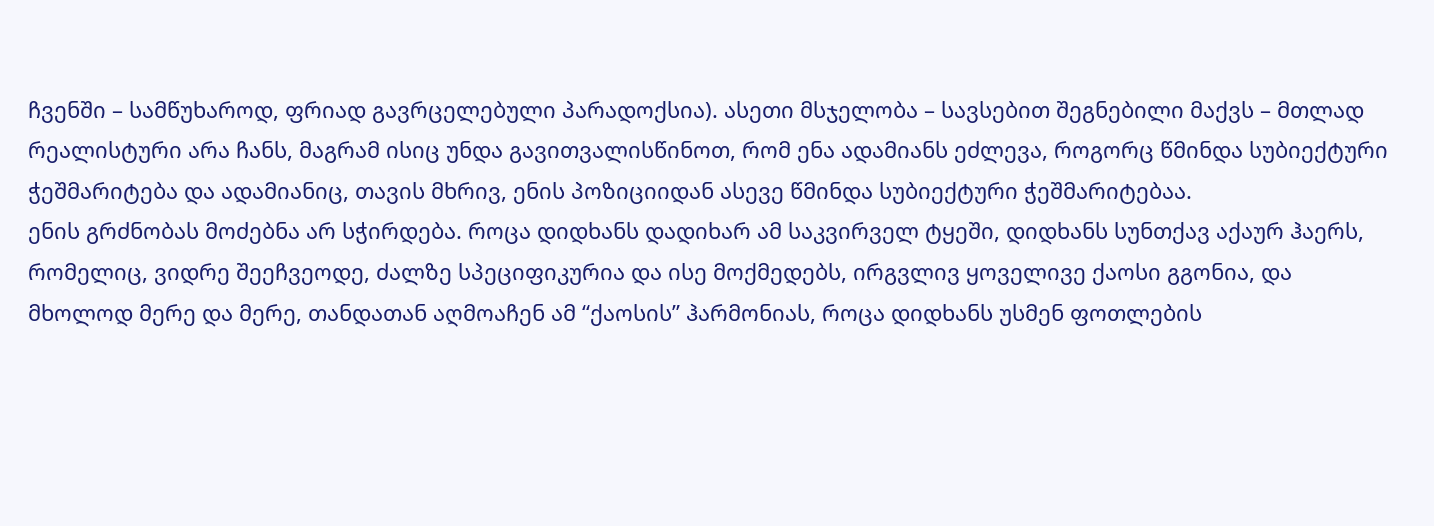ჩვენში – სამწუხაროდ, ფრიად გავრცელებული პარადოქსია). ასეთი მსჯელობა – სავსებით შეგნებილი მაქვს – მთლად რეალისტური არა ჩანს, მაგრამ ისიც უნდა გავითვალისწინოთ, რომ ენა ადამიანს ეძლევა, როგორც წმინდა სუბიექტური ჭეშმარიტება და ადამიანიც, თავის მხრივ, ენის პოზიციიდან ასევე წმინდა სუბიექტური ჭეშმარიტებაა.
ენის გრძნობას მოძებნა არ სჭირდება. როცა დიდხანს დადიხარ ამ საკვირველ ტყეში, დიდხანს სუნთქავ აქაურ ჰაერს, რომელიც, ვიდრე შეეჩვეოდე, ძალზე სპეციფიკურია და ისე მოქმედებს, ირგვლივ ყოველივე ქაოსი გგონია, და მხოლოდ მერე და მერე, თანდათან აღმოაჩენ ამ “ქაოსის” ჰარმონიას, როცა დიდხანს უსმენ ფოთლების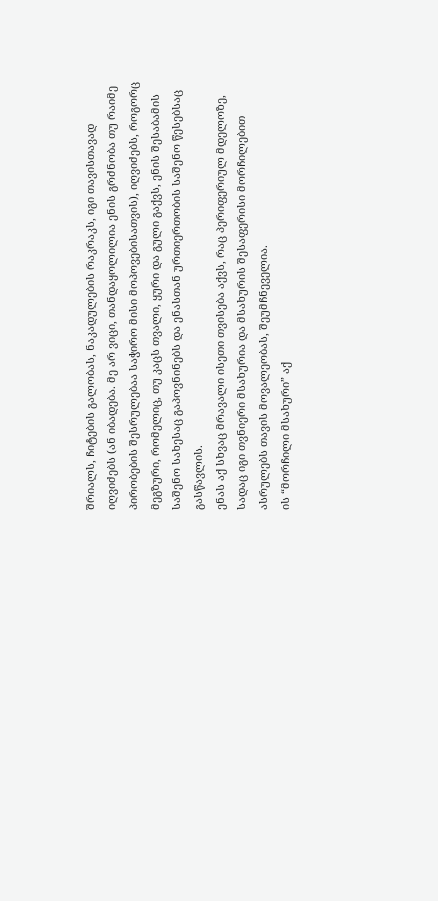შრიალს, ჩიტების გალობას, ნაკადულების რაკრაკს, იგი თავისთავად იღვიძებს (ან იბადება. მე არ ვიცი, თანდაყოლილია ენის გრძნობა თუ რაიმე პირობების შესრულებაა საჭირო მისი მოპოვებისათვის), იღვიძებს, როგორც მეგზური, რომელიც, თუ კაცს თვალი, ყური და გული გაქვს, ენის შესაბამის საშენო სახესაც გაპოვნინებს და ენასთან ურთიერთობის საშენო წესებსაც გასწავლის.
ენას აქ სხვაც მრავალი ისეთი თვისება აქვს, რაც პერიფერიულ მდელოზე, სადაც იგი თვნიერი მსახურია და მსახურის შესაფერისი მორჩილებით ასრულებს თავის მოვალეობას, შეუმჩნეველია.
ის “მორჩილი მსახური” აქ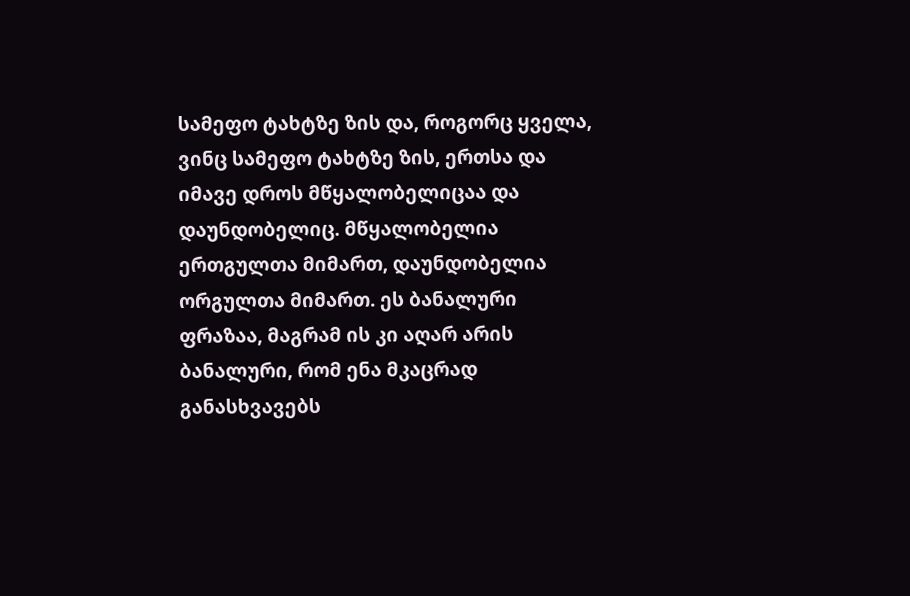სამეფო ტახტზე ზის და, როგორც ყველა, ვინც სამეფო ტახტზე ზის, ერთსა და იმავე დროს მწყალობელიცაა და დაუნდობელიც. მწყალობელია ერთგულთა მიმართ, დაუნდობელია ორგულთა მიმართ. ეს ბანალური ფრაზაა, მაგრამ ის კი აღარ არის ბანალური, რომ ენა მკაცრად განასხვავებს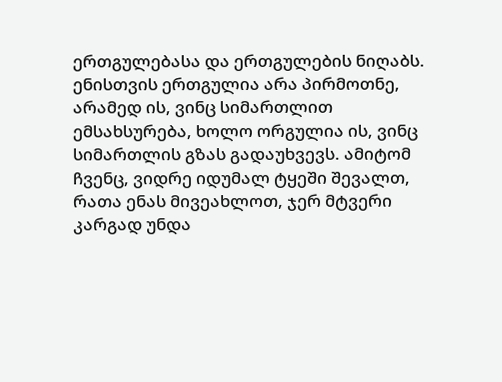ერთგულებასა და ერთგულების ნიღაბს. ენისთვის ერთგულია არა პირმოთნე, არამედ ის, ვინც სიმართლით ემსახსურება, ხოლო ორგულია ის, ვინც სიმართლის გზას გადაუხვევს. ამიტომ ჩვენც, ვიდრე იდუმალ ტყეში შევალთ, რათა ენას მივეახლოთ, ჯერ მტვერი კარგად უნდა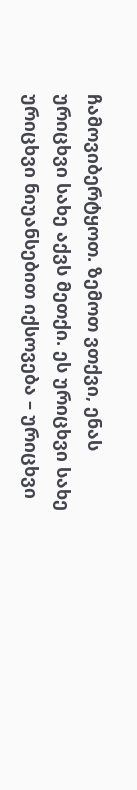ჩამოვიბერტყოთ. ზემოთ ვთქვი, ენას ურიცხვი სახე აქვს მეთქი. ეს ურიცხვი სახე ურიცხვი ნიუანსებით იქსოვება – ურიცხვი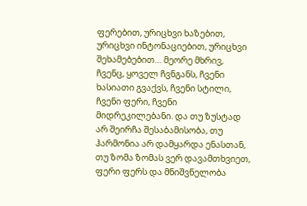ფერებით, ურიცხვი ხაზებით, ურიცხვი ინტონაციებით, ურიცხვი შეხამებებით… მეორე მხრივ, ჩვენც, ყოველ ჩვნგანს, ჩვენი ხასიათი გვაქვს, ჩვენი სტილი, ჩვენი ფერი, ჩვენი მიდრეკილებანი. და თუ ზუსტად არ შეირჩა შესაბამისობა, თუ ჰარმონია არ დამყარდა ენასთან, თუ ზომა ზომას ვერ დავამთხვიეთ, ფერი ფერს და მნიშვნელობა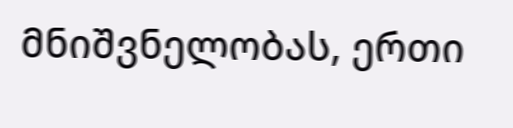მნიშვნელობას, ერთი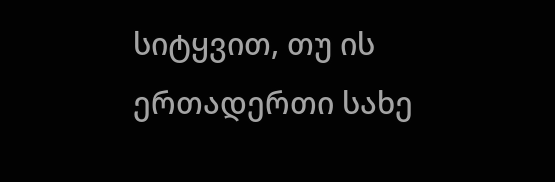სიტყვით, თუ ის ერთადერთი სახე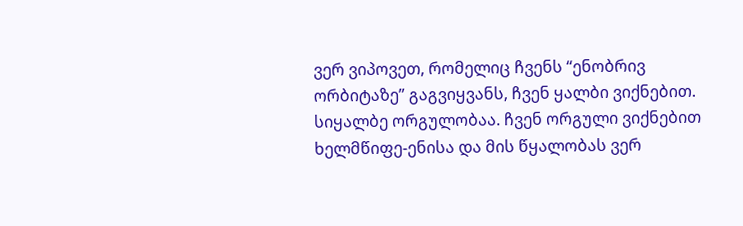ვერ ვიპოვეთ, რომელიც ჩვენს “ენობრივ ორბიტაზე” გაგვიყვანს, ჩვენ ყალბი ვიქნებით. სიყალბე ორგულობაა. ჩვენ ორგული ვიქნებით ხელმწიფე-ენისა და მის წყალობას ვერ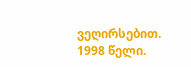ვეღირსებით.
1998 წელი.